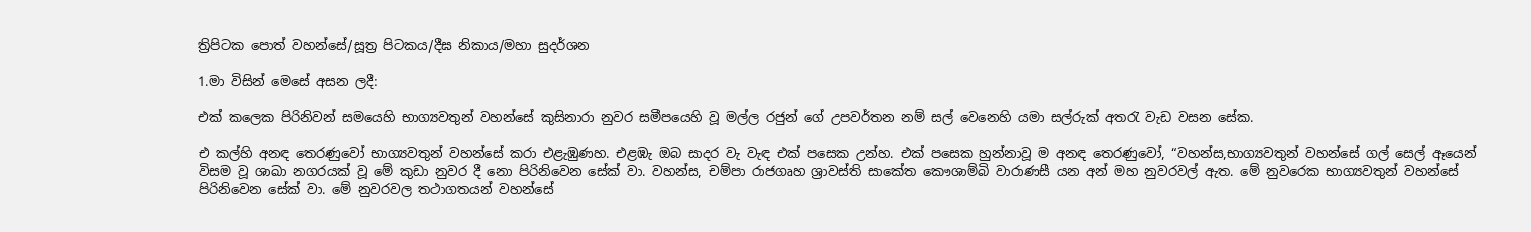ත්‍රිපිටක පොත් වහන්සේ/සූත්‍ර පිටකය/දීඝ නිකාය/මහා සුදර්ශන

1.මා විසින් මෙසේ අසන ලදී:

එක් කලෙක පිරිනිවන් සමයෙහි භාග්‍යවතුන් වහන්සේ කුසිනාරා නුවර සමීපයෙහි වූ මල්ල රජුන් ගේ උපවර්තන නම් සල් වෙනෙහි යමා සල්රුක් අතරැ වැඩ වසන සේක.

එ කල්හි අනඳ තෙරණුවෝ භාග්‍යවතුන් වහන්සේ කරා එළැඹුණහ. එළඹැ ඔබ සාදර වැ වැඳ එක් පසෙක උන්හ. එක් පසෙක හුන්නාවූ ම අනඳ තෙරණුවෝ, “වහන්ස,භාග්‍යවතුන් වහන්සේ ගල් සෙල් ඈයෙන් විසම වූ ශාඛා නගරයක් වූ මේ කුඩා නුවර දී නො පිරිනිවෙන සේක් වා. වහන්ස, චම්පා රාජගෘහ ශ්‍රාවස්ති සාකේත කෞශාම්බි වාරාණසී යන අන් මහ නුවරවල් ඇත. මේ නුව‍රෙක භාග්‍යවතුන් වහන්සේ පිරිනිවෙන සේක් වා. මේ නුවරවල තථාගතයන් වහන්සේ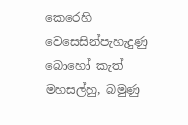කෙරෙහි වෙසෙසින්පැහැදුණු බොහෝ කැත් මහසල්හු, බමුණු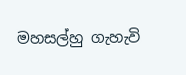මහසල්හු ගැහැවි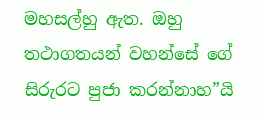මහසල්හු ඇත. ඔහු තථාගතයන් වහන්සේ ගේ සිරුරට පුජා කරන්නාහ”යි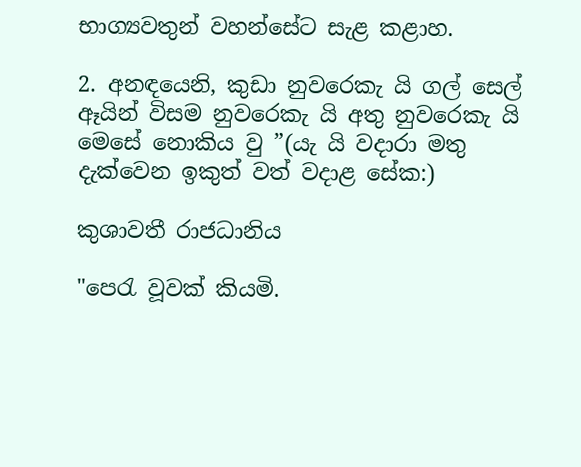භාග්‍යවතුන් වහන්සේට සැළ කළාහ.

2. අනඳයෙනි, කුඩා නුවරෙකැ යි ගල් සෙල් ඈයින් විසම නුවරෙකැ යි අතු නුවරෙකැ යි මෙසේ නොකිය වු ”(යැ යි වදාරා මතු දැක්වෙන ඉකුත් වත් වදාළ සේක:)

කුශාවතී රාජධානිය

"පෙරැ වූවක් කියමි.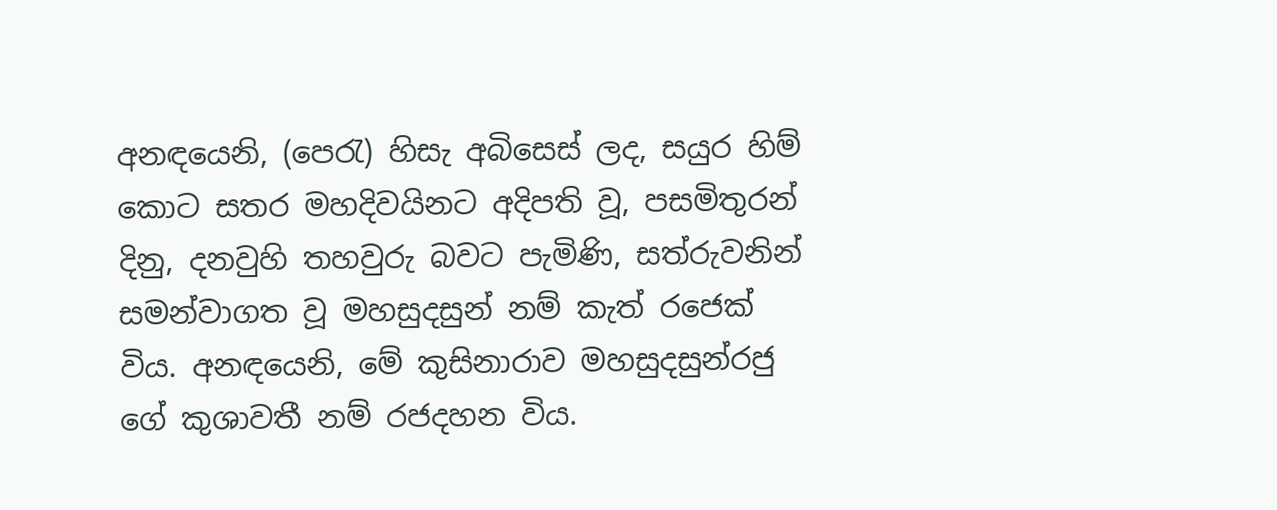අනඳයෙනි, (පෙරැ) හිසැ අබිසෙස් ලද, සයුර හිම් කොට සතර මහදිවයිනට අදිපති වූ, පසමිතුරන් දිනු, දනවුහි තහවුරු බවට පැමිණි, සත්රුවනින් සමන්වාගත වූ මහසුදසුන් නම් කැත් රජෙක් විය. අනඳයෙනි, මේ කුසිනාරාව මහසුදසුන්රජු ගේ කුශාවතී නම් රජදහන විය.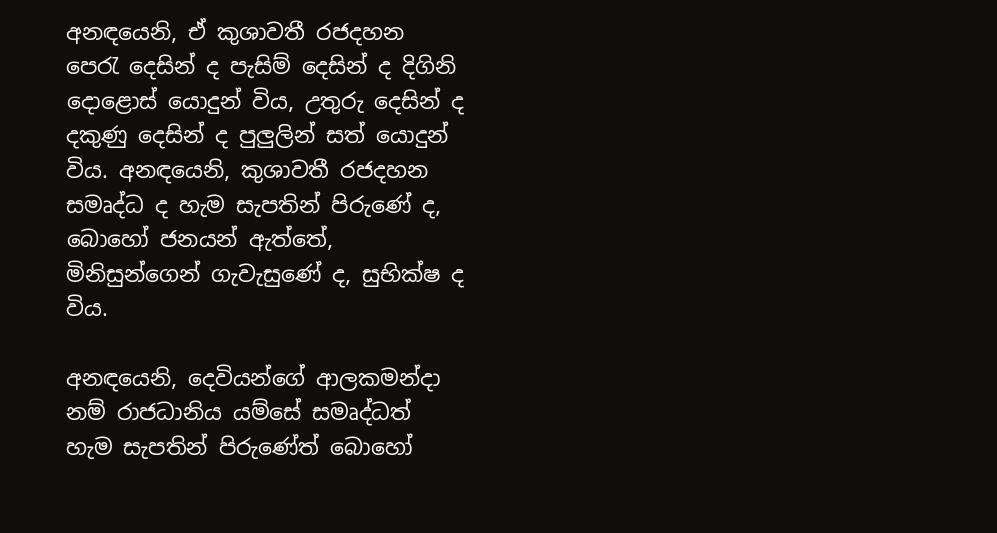අනඳයෙනි, ඒ කුශාවතී රජදහන පෙරැ දෙසින් ද පැසිම් දෙසින් ද දිගිනි දොළොස් යොදුන් විය, උතුරු දෙසින් ද දකුණු දෙසින් ද පුලුලින් සත් යොදුන් විය. අනඳයෙනි, කුශාවතී රජදහන සමෘද්ධ ද හැම සැපතින් පිරුණේ ද, බොහෝ ජනයන් ඇත්තේ, මිනිසුන්ගෙන් ගැවැසුණේ ද, සුභික්ෂ ද විය.

අනඳයෙනි, දෙවියන්ගේ ආලකමන්දා නම් රාජධානිය යම්සේ සමෘද්ධත් හැම සැපතින් පිරුණේත් බොහෝ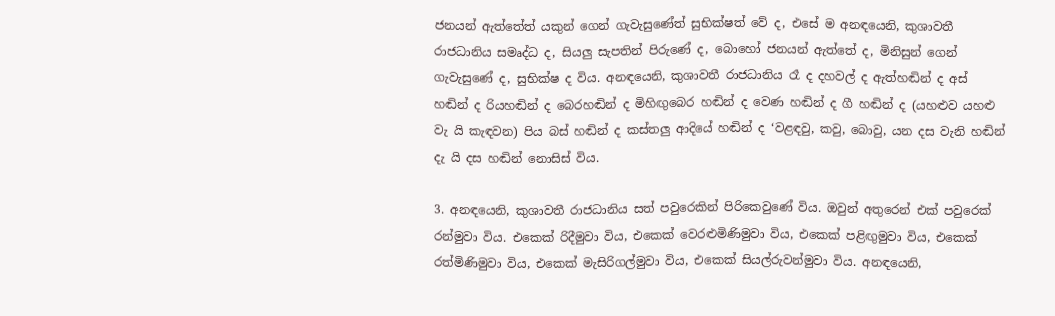ජනයන් ඇත්තේත් යකුන් ගෙන් ගැවැසුණේත් සුභික්ෂත් වේ ද, එසේ ම අනඳයෙනි, කුශාවතී රාජධානිය සමෘද්ධ ද, සියලු සැපතින් පිරුණේ ද, බොහෝ ජනයන් ඇත්තේ ද, මිනිසුන් ගෙන් ගැවැසුණේ ද, සුභික්ෂ ද විය. අනඳයෙනි, කුශාවතී රාජධානිය රෑ ද දහවල් ද ඇත්හඬින් ද අස් හඬින් ද රියහඬින් ද ‍බෙරහඬින් ද මිහිඟුබෙර හඬින් ද වෙණ හඬින් ද ගී හඬින් ද (යහළුව යහළු වැ යි කැඳවන) පිය බස් හඬින් ද කස්තලු ආදියේ හඬින් ද ‘වළඳවු, කවු, බොවු, යන දස වැනි හඬින් දැ යි දස හඬින් නොසිස් විය.

3. අනඳයෙනි, කුශාවතී රාජධානිය සත් පවුරෙකින් පිරිකෙවුණේ විය. ඔවුන් අතුරෙන් එක් පවුරෙක් රන්මුවා විය. එකෙක් රිදීමුවා විය, එකෙක් වෙරළුමිණිමුවා විය, එකෙක් පළිඟුමුවා විය, එකෙක් රත්මිණිමුවා විය, එකෙක් මැසිරිගල්මුවා විය, එකෙක් සියල්රුවන්මුවා විය. අනඳයෙනි,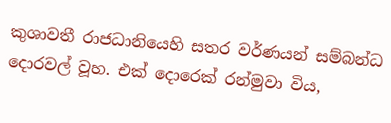කුශාවතී රාජධානියෙහි සතර වර්ණයන් සම්බන්ධ දොරවල් වූහ. එක් දොරෙක් රන්මුවා විය,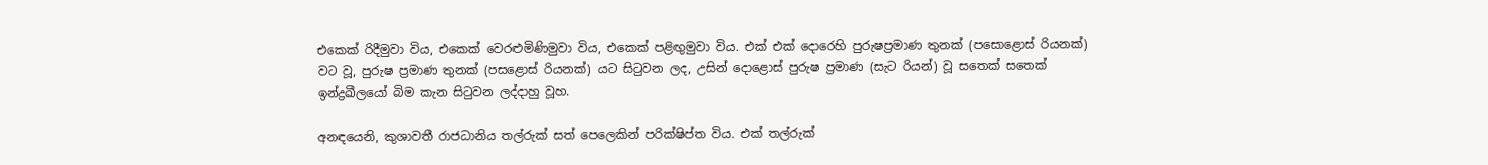එකෙක් රිදීමුවා විය, එකෙක් වෙරළුමිණිමුවා විය, එකෙක් පළිඟුමුවා විය. එක් එක් දොරෙහි පුරුෂප්‍රමාණ තුනක් (පසොළොස් රියනක්) වට වූ, පුරුෂ ප්‍රමාණ තුනක් (පසළොස් රියනක්) යට සිටුවන ලද, උසින් දොළොස් පුරුෂ ප්‍රමාණ (සැට රියන්) වූ සතෙක් සතෙක් ඉන්ද්‍රඛීලයෝ බිම කැන සිටුවන ලද්දාහු වූහ.

අනඳයෙනි, කුශාවතී රාජධානිය තල්රුක් සත් පෙලෙකින් පරික්ෂිප්ත විය. එක් තල්රුක්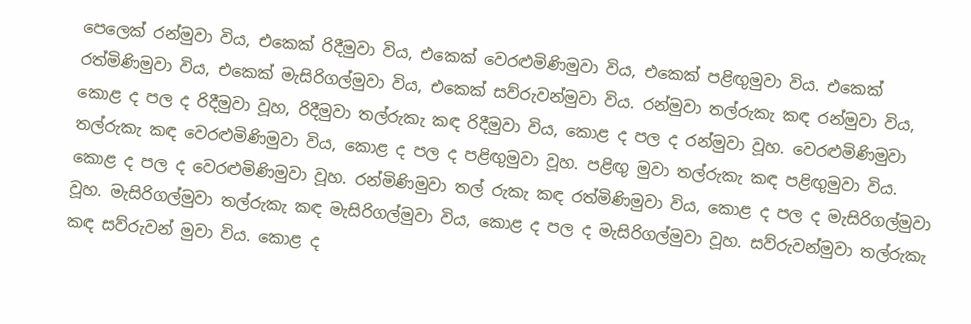පෙලෙක් රන්මුවා විය, එකෙ‍ක් රිදීමුවා විය, එකෙක් වෙරළුමිණිමුවා විය, එකෙක් පළිඟුමුවා විය. එකෙක් රත්මිණිමුවා විය, එකෙක් මැසිරිගල්මුවා විය, එකෙක් සව්රුවන්මුවා විය. රන්මුවා තල්රුකැ කඳ රන්මුවා විය, කොළ ද පල ද රිදීමුවා වූහ, රිදීමුවා තල්රුකැ කඳ රිදීමුවා විය, කොළ ද පල ද රන්මුවා වූහ. වෙරළුමිණිමුවා තල්රුකැ කඳ වෙරළුමිණිමුවා විය, කොළ ද පල ද පළිඟුමුවා වූහ. පළිඟු මුවා තල්රුකැ කඳ පළිඟුමුවා විය. කොළ ද පල ද වෙරළුමිණිමුවා වූහ. රන්මිණිමුවා තල් රුකැ කඳ රත්මිණිමුවා විය, කොළ ද පල ද මැසිරිගල්මුවා වූහ. මැසිරිගල්මුවා තල්රුකැ කඳ මැසිරිගල්මුවා විය, කොළ ද පල ද මැසිරිගල්මුවා වූහ. සව්රුවන්මුවා තල්රුකැ කඳ සව්රුවන් මුවා විය. කොළ ද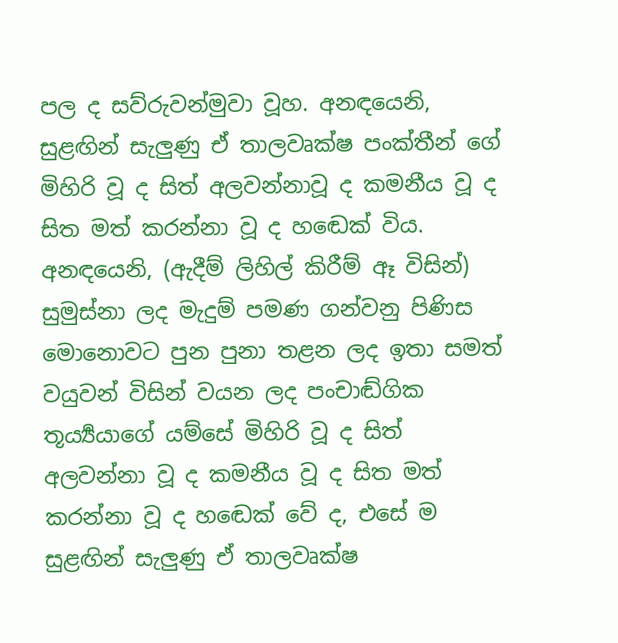පල ද සව්රුවන්මුවා වූහ. අනඳයෙනි, සුළඟින් සැලුණු ඒ තාලවෘක්ෂ පංක්තීන් ගේ මිහිරි වූ ද සිත් අලවන්නාවූ ද කමනීය වූ ද සිත මත් කරන්නා වූ ද හඬෙක් විය. අනඳයෙනි, (ඇදීම් ලිහිල් කිරීම් ඈ විසින්) සුමුස්නා ලද මැදුම් පමණ ගන්වනු පිණිස මොනොවට පුන පුනා තළන ලද ඉතා සමත් වයුවන් විසින් වයන ලද පංචාඬ්ගික තූර්‍ය්‍යයාගේ යම්සේ මිහිරි වූ ද සිත් අලවන්නා වූ ද කමනීය වූ ද සිත මත් කරන්නා වූ ද හඬෙක් වේ ද, එසේ ම සුළඟින් සැලුණු ඒ තාලවෘක්ෂ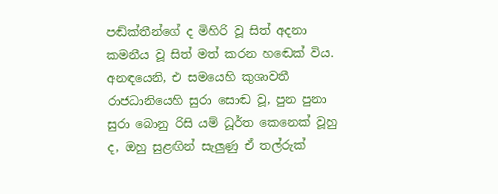පඬ්ක්තීන්ගේ ද මිහිරි වූ සිත් අදනා කමනීය වූ සිත් මත් කරන හඬෙක් විය. අනඳයෙනි, එ සමයෙහි කුශාවතී රාජධානියෙහි සුරා සොඬ වූ, පුන පුනා සුරා ‍බොනු රිසි යම් ධූර්ත කෙනෙක් වූහු ද, ඔහු සුළඟින් සැලුණු ඒ තල්රුක්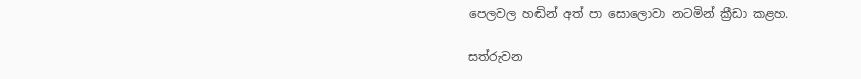පෙලවල හඬින් අත් පා සොලොවා නටමින් ක්‍රීඩා කළහ.

සත්රුවන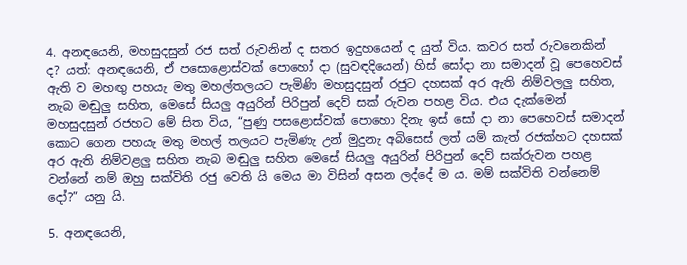4. අනඳයෙනි, මහසුදසුන් රජ සත් රුවනින් ද සතර ඉදුහයෙන් ද යුත් විය. කවර සත් රුවනෙකින් ද? යත්: අනඳයෙනි, ඒ පසොළොස්වක් පොහෝ දා (සුවඳදියෙන්) හිස් සෝදා නා සමාදන් වූ පෙහෙවස් ඇති ව මහඟු පහයැ මතු මහල්තලයට පැමිණි මහසුදසුන් රජුට දහසක් අර ඇති නිම්වලලු සහිත, නැබ මඬුලු සහිත, මෙසේ සියලු අයුරින් පිරිපුන් දෙව් සක් රුවන පහළ විය. එය දැක්මෙන් මහසුදසුන් රජහට මේ සිත විය, “පුණු පසළොස්වක් පොහො දිනැ ඉස් සෝ දා නා පෙහෙවස් සමාදන් කොට ගෙන පහයැ මතු මහල් තලයට පැමිණැ උන් මුදුනැ අබිසෙස් ලත් යම් කැත් රජක්හට දහසක් අර ඇති නිම්වළලු සහිත නැබ මඬුලු සහිත මෙසේ සියලු අයුරින් පිරිපුන් දෙව් සක්රුවන පහළ වන්නේ නම් ඔහු සක්විති රජු වෙති යි මෙය මා විසින් අසන ලද්දේ ම ය. මම් සක්විති වන්නෙම් දෝ?” යනු යි.

5. අනඳයෙනි,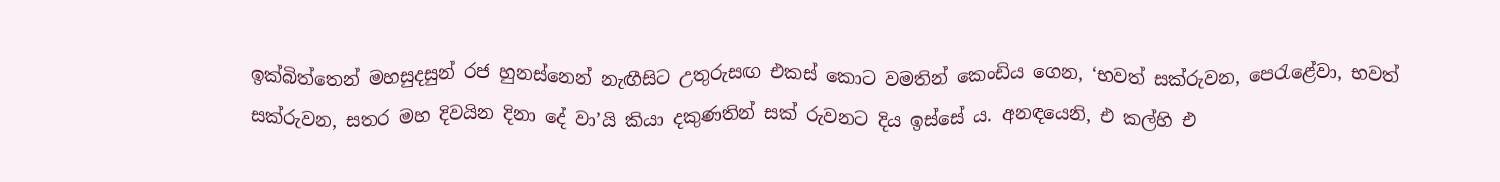ඉක්බිත්තෙන් මහසුදසුන් රජ හුනස්නෙන් නැඟීසිට උතුරුසඟ එකස් කොට වමතින් කෙංඩිය ගෙන, ‘භවත් සක්රුවන, පෙරැළේවා, භවත් සක්රුවන, සතර මහ දිවයින දිනා දේ වා’යි කියා දකුණතින් සක් රුවනට දිය ඉස්සේ ය. අනඳයෙනි, එ කල්හි එ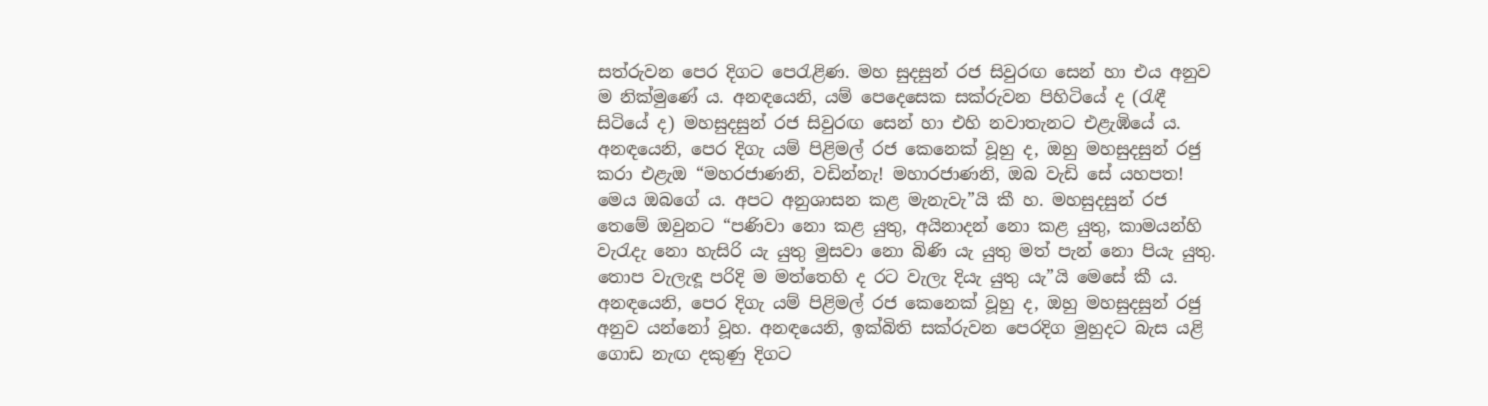සත්රුවන පෙර දිගට පෙරැළිණ. මහ සුදසුන් රජ සිවුරඟ සෙන් හා එය අනුව ම නික්මුණේ ය. අනඳයෙනි, යම් පෙදෙසෙක සක්රුවන පිහිටියේ ද (රැඳී සිටියේ ද) මහසුදසුන් රජ සිවුරඟ සෙන් හා එහි නවාතැනට එළැඹියේ ය. අනඳයෙනි, පෙර දිගැ යම් පිළිමල් රජ කෙනෙක් වූහු ද, ඔහු මහසුදසුන් රජු කරා එළැඔ “මහරජාණනි, වඩින්නැ! මහාරජාණනි, ඔබ වැඩි සේ යහපත! මෙය ඔබගේ ය. අපට අනුශාසන කළ මැනැවැ”යි කී හ. මහසුදසුන් රජ තෙමේ ඔවුනට “පණිවා නො කළ යුතු, අයිනාදන් නො කළ යුතු, කාමයන්හි වැරැදැ නො හැසිරි යැ යුතු මුසවා නො බිණි යැ යුතු මත් පැන් නො පියැ යුතු. තොප වැලැඳූ පරිදි ම මත්තෙහි ද රට වැලැ දියැ යුතු යැ”යි මෙසේ කී ය. අනඳයෙනි, පෙර දිගැ යම් පිළිමල් රජ කෙනෙක් වූහු ද, ඔහු මහසුදසුන් රජු අනුව යන්නෝ වූහ. අනඳයෙනි, ඉක්බිති සක්රුවන පෙරදිග මුහුදට බැස යළි ගොඩ නැඟ දකුණු දිගට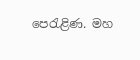පෙරැළිණ. මහ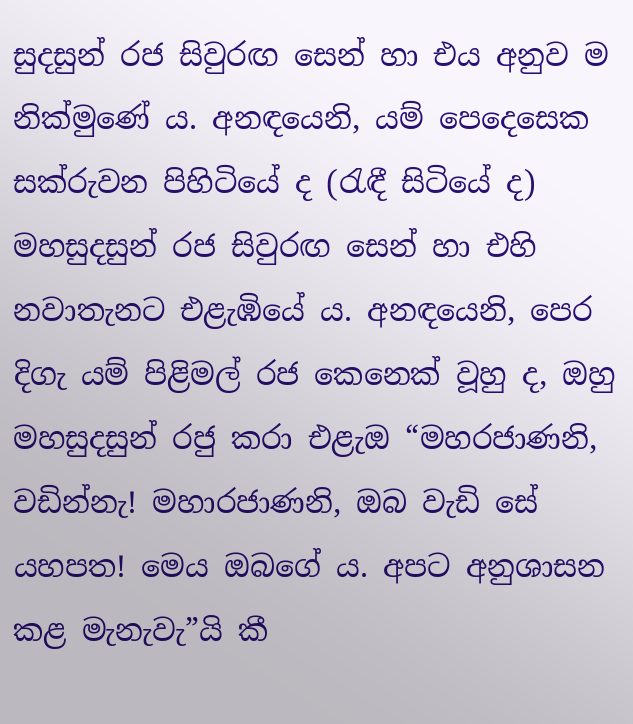සුදසුන් රජ සිවුරඟ සෙන් හා එය අනුව ම නික්මුණේ ය. අනඳයෙනි, යම් පෙදෙසෙක සක්රුවන පිහිටියේ ද (රැඳී සිටියේ ද) මහසුදසුන් රජ සිවුරඟ සෙන් හා එහි නවාතැනට එළැඹියේ ය. අනඳයෙනි, පෙර දිගැ යම් පිළිමල් රජ කෙනෙක් වූහු ද, ඔහු මහසුදසුන් රජු කරා එළැඔ “මහරජාණනි, වඩින්නැ! මහාරජාණනි, ඔබ වැඩි සේ යහපත! මෙය ඔබගේ ය. අපට අනුශාසන කළ මැනැවැ”යි කී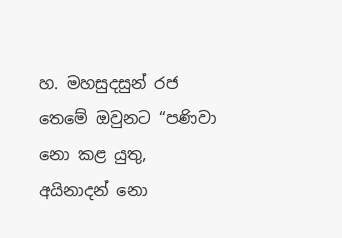හ. මහසුදසුන් රජ තෙමේ ඔවුනට “පණිවා නො කළ යුතු, අයිනාදන් නො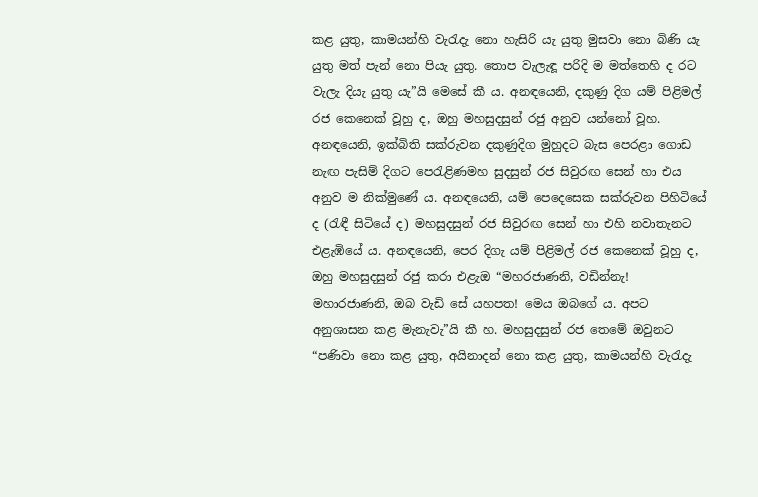කළ යුතු, කාමයන්හි වැරැදැ නො හැසිරි යැ යුතු මුසවා නො බිණි යැ යුතු මත් පැන් නො පියැ යුතු. තොප වැලැඳූ පරිදි ම මත්තෙහි ද රට වැලැ දියැ යුතු යැ”යි මෙසේ කී ය. අනඳයෙනි, දකුණු දිග යම් පිළිමල් රජ කෙනෙක් වූහු ද, ඔහු මහසුදසුන් රජු අනුව යන්නෝ වූහ. අනඳයෙනි, ඉක්බිති සක්රුවන දකුණුදිග මුහුදට බැස පෙරළා ගොඩ නැඟ පැසිම් දිගට පෙරැළිණමහ සුදසුන් රජ සිවුරඟ සෙන් හා එය අනුව ම නික්මුණේ ය. අනඳයෙනි, යම් පෙදෙසෙක සක්රුවන පිහිටියේ ද (රැඳී සිටියේ ද) මහසුදසුන් රජ සිවුරඟ සෙන් හා එහි නවාතැනට එළැඹියේ ය. අනඳයෙනි, පෙර දිගැ යම් පිළිමල් රජ කෙනෙක් වූහු ද, ඔහු මහසුදසුන් රජු කරා එළැඔ “මහරජාණනි, වඩින්නැ! මහාරජාණනි, ඔබ වැඩි සේ යහපත! මෙය ඔබගේ ය. අපට අනුශාසන කළ මැනැවැ”යි කී හ. මහසුදසුන් රජ තෙමේ ඔවුනට “පණිවා නො කළ යුතු, අයිනාදන් නො කළ යුතු, කාමයන්හි වැරැදැ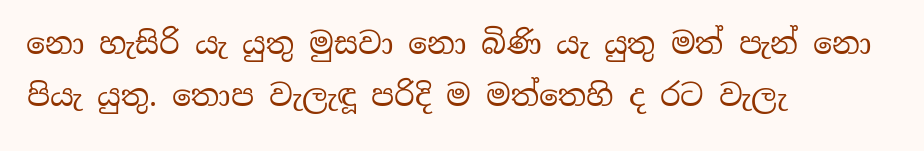නො හැසිරි යැ යුතු මුසවා නො බිණි යැ යුතු මත් පැන් නො පියැ යුතු. තොප වැලැඳූ පරිදි ම මත්තෙහි ද රට වැලැ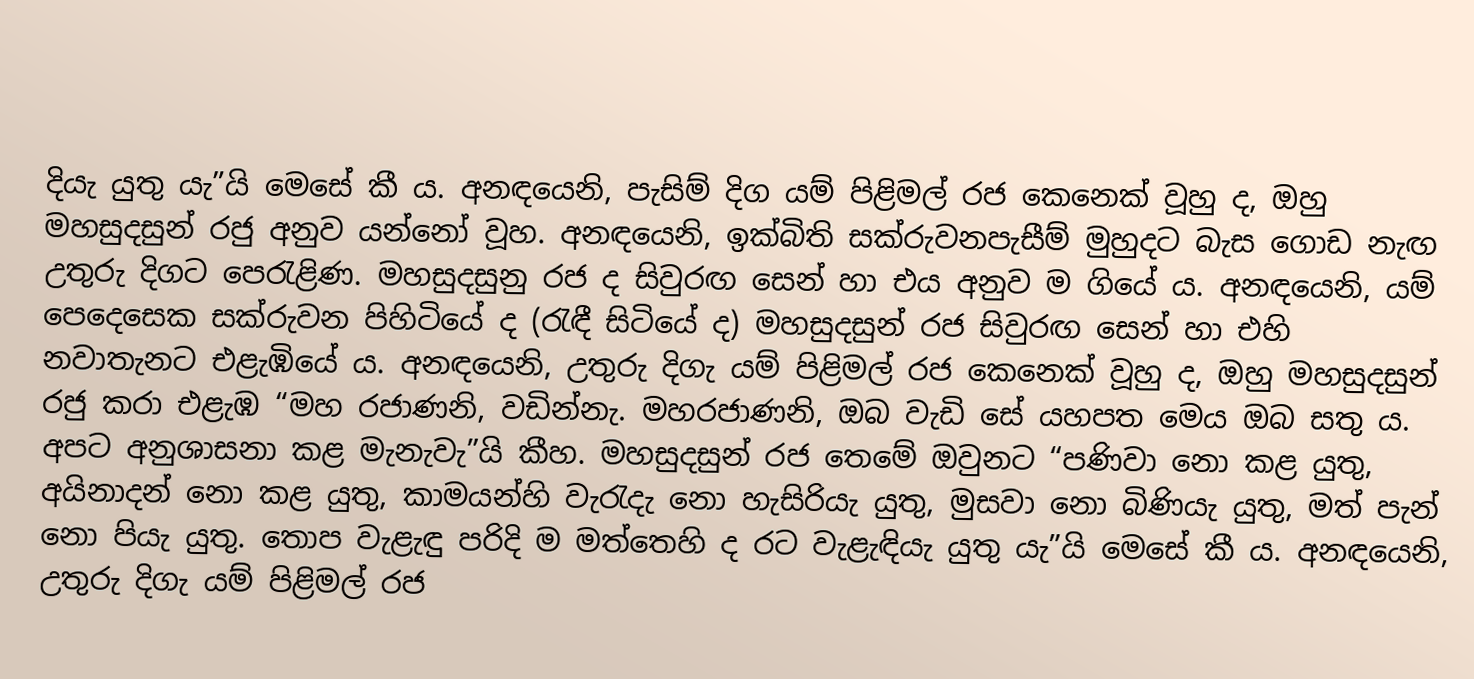දියැ යුතු යැ”යි මෙසේ කී ය. අනඳයෙනි, පැසිම් දිග යම් පිළිමල් රජ කෙනෙක් වූහු ද, ඔහු මහසුදසුන් රජු අනුව යන්නෝ වූහ. අනඳයෙනි, ඉක්බිති සක්රුවනපැසීම් මුහුදට බැස ගොඩ නැඟ උතුරු දිගට පෙරැළිණ. මහසුදසුනු රජ ද සිවුරඟ සෙන් හා එය අනුව ම ගියේ ය. අනඳයෙනි, යම් පෙදෙසෙක සක්රුවන පිහිටියේ ද (රැඳී සිටියේ ද) මහසුදසුන් රජ සිවුරඟ සෙන් හා එහි නවාතැනට එළැඹියේ ය. අනඳයෙනි, උතුරු දිගැ යම් පිළිමල් රජ කෙනෙක් වූහු ද, ඔහු මහසුදසුන් රජු කරා එළැඹ “මහ රජාණනි, වඩින්නැ. මහරජාණනි, ඔබ වැඩි සේ යහපත මෙය ඔබ සතු ය. අපට අනුශාසනා කළ මැනැවැ”යි කීහ. මහසුදසුන් රජ තෙමේ ඔවුනට “පණිවා නො කළ යුතු, අයිනාදන් නො කළ යුතු, කාමයන්හි වැරැදැ නො හැසිරියැ යුතු, මුසවා නො බිණියැ යුතු, මත් පැන් නො පියැ යුතු. තොප වැළැඳු පරිදි ම මත්තෙහි ද රට වැළැඳියැ යුතු යැ”යි මෙසේ කී ය. අනඳයෙනි, උතුරු දිගැ යම් පිළිමල් රජ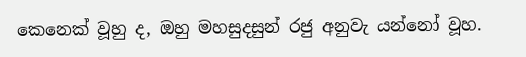කෙනෙක් වූහු ද, ඔහු මහසුදසුන් රජු අනුවැ යන්නෝ වූහ.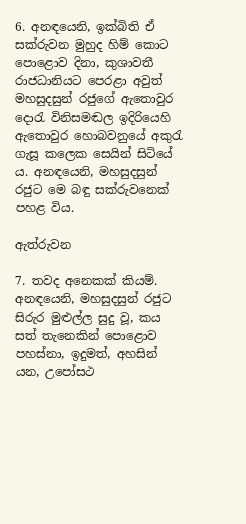6. අනඳයෙනි, ඉක්බිති ඒ සක්රුවන මුහුද හිම් කොට පොළොව දිනා, කුශාවතී රාජධානියට පෙ‍රළා අවුත් මහසුදසුන් රජුගේ ඇතොවුර දොරැ විනිසමඬල ඉදිරියෙහි ඇතොවුර හොබවනුයේ අකුරැ ගැසූ කලෙක සෙයින් සි‍ටියේ ය. අනඳයෙනි, මහසුදසුන් රජුට මෙ බඳු සක්රුවනෙක් පහළ විය.

ඇත්රුවන

7. තවද අනෙකක් කියම්. අනඳයෙනි, මහසුදසුන් රජුට සිරුර මුළුල්ල සුදු වූ, කය සත් තැනෙකින් පොළොව පහස්නා, ඉදුමත්, අහසින් යන, උපෝසථ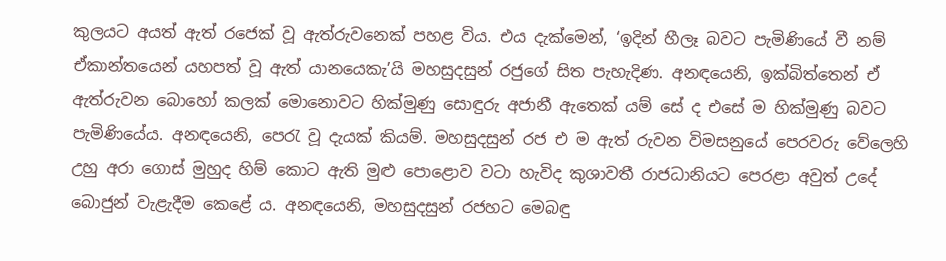කුලයට අයත් ඇත් රජෙක් වූ ඇත්රුවනෙක් පහළ විය. එය දැක්මෙන්, ‘ඉදින් හීලෑ බවට පැමිණියේ වී නම් ඒකාන්තයෙන් යහපත් වූ ඇත් යානයෙකැ’යි මහසුදසුන් රජුගේ සිත පැහැදිණ. අනඳයෙනි, ඉක්බිත්තෙන් ඒ ඇත්රුවන බොහෝ කලක් මොනොවට හික්මුණු සොඳුරු අජානී ඇතෙක් යම් සේ ද එසේ ම හික්මුණු බවට පැමිණියේය. අනඳයෙනි, පෙරැ වූ දැයක් කියම්. මහසුදසුන් රජ එ ම ඇත් රුවන විමසනුයේ පෙරවරු වේලෙහි උහු අරා ගොස් මුහුද හිම් කොට ඇති මුළු පොළොව වටා හැවිද කුශාවතී රාජධානියට පෙරළා අවුත් උදේ බොජුන් වැළැදීම කෙළේ ය. අනඳයෙනි, මහසුදසුන් රජහට මෙබඳු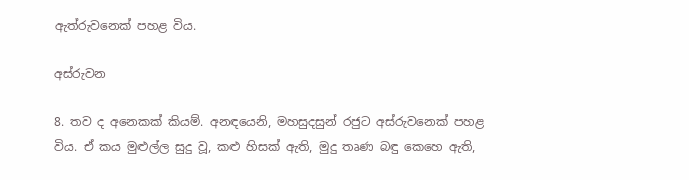ඇත්රුවනෙක් පහළ විය.

අස්රුවන

8. තව ද අනෙකක් කියම්. අනඳයෙනි, මහසුදසුන් රජුට අස්රුවනෙක් පහළ විය. ඒ කය මුළුල්ල සුදු වූ, කළු හිසක් ඇති, මුදු තෘණ බඳු කෙහෙ ඇති,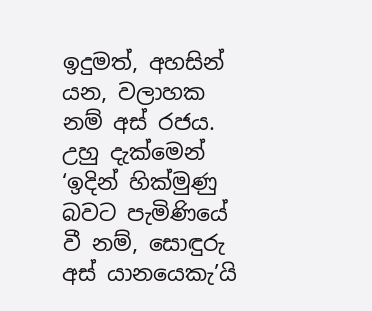ඉදුමත්, අහසින් යන, වලාහක නම් අස් රජය. උහු දැක්මෙන් ‘ඉදින් හික්මුණු බවට පැමිණියේ වී නම්, සොඳුරු අස් යානයෙකැ’යි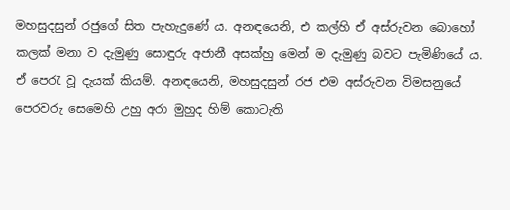මහසුදසුන් රජුගේ සිත පැහැදුණේ ය. අනඳයෙනි, එ කල්හි ඒ අස්රුවන බොහෝ කලක් මනා ව දැමුණු සොඳුරු අජානී අසක්හු මෙන් ම දැමුණු බවට පැමිණියේ ය. ඒ පෙරැ වූ දැයක් කියම්. අනඳයෙනි, මහසුදසුන් රජ එම අස්රුවන විමසනුයේ පෙරවරු සෙමෙහි උහු අරා මුහුද හිම් කොටැති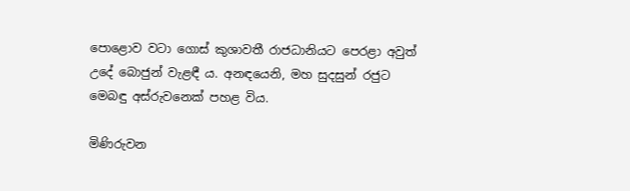පොළොව වටා ගොස් කුශාවතී රාජධානියට පෙරළා අවුත් උදේ බොජුන් වැළඳී ය. අනඳයෙනි, මහ සුදසුන් රජුට මෙබඳු අස්රුවනෙක් පහළ විය.

මිණිරුවන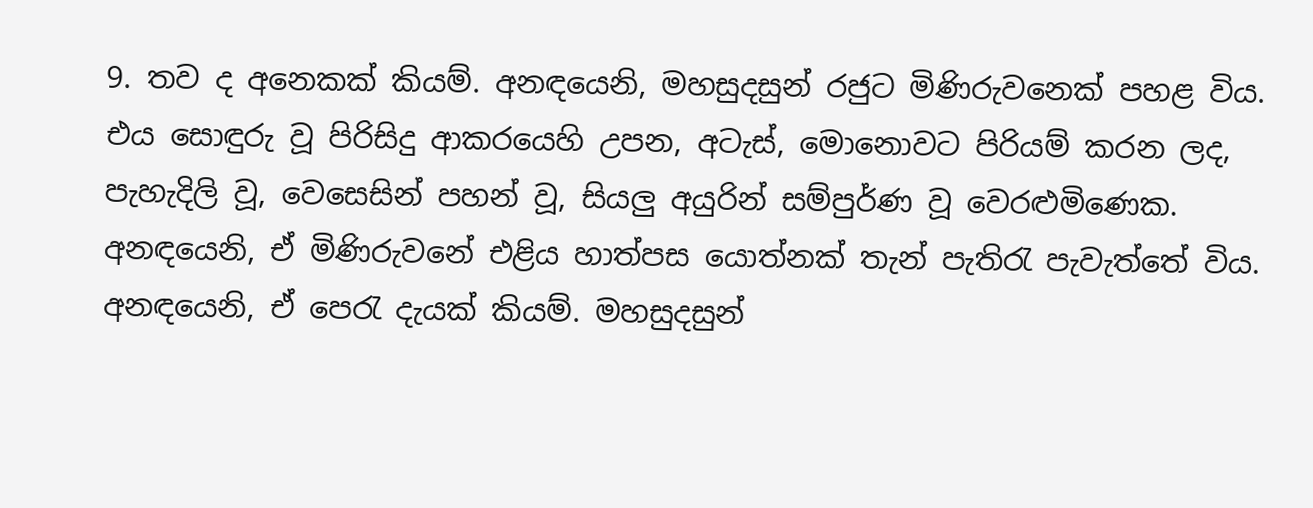9. තව ද අනෙකක් කියම්. අනඳයෙනි, මහසුදසුන් රජුට මිණිරුවනෙක් පහළ විය. එය සොඳුරු වූ පිරිසිදු ආකරයෙහි උපන, අටැස්, මොනොවට පිරියම් කරන ලද, පැහැදිලි වූ, වෙසෙසින් පහන් වූ, සියලු අයුරින් සම්පුර්ණ වූ වෙරළුමිණෙක. අනඳයෙනි, ඒ මිණිරුවනේ එළිය හාත්පස යොත්නක් තැන් පැතිරැ පැවැත්තේ විය. අනඳයෙනි, ඒ පෙරැ දැයක් කියම්. මහසුදසුන්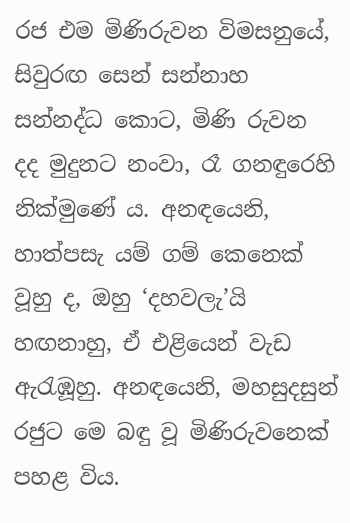රජ එම මිණිරුවන විමසනුයේ, සිවුරඟ සෙන් සන්නාහ සන්නද්ධ කොට, මිණි රුවන දද මුදුනට නංවා, රෑ ගනඳුරෙහි නික්මුණේ ය. අනඳයෙනි, හාත්පසැ යම් ගම් කෙනෙක් වූහු ද, ඔහු ‘දහවලැ’යි හඟනාහු, ඒ එළියෙන් වැඩ ඇරැඹූහු. අනඳයෙනි, මහසුදසුන් රජුට මෙ බඳු වූ මිණිරුවනෙක් පහළ විය.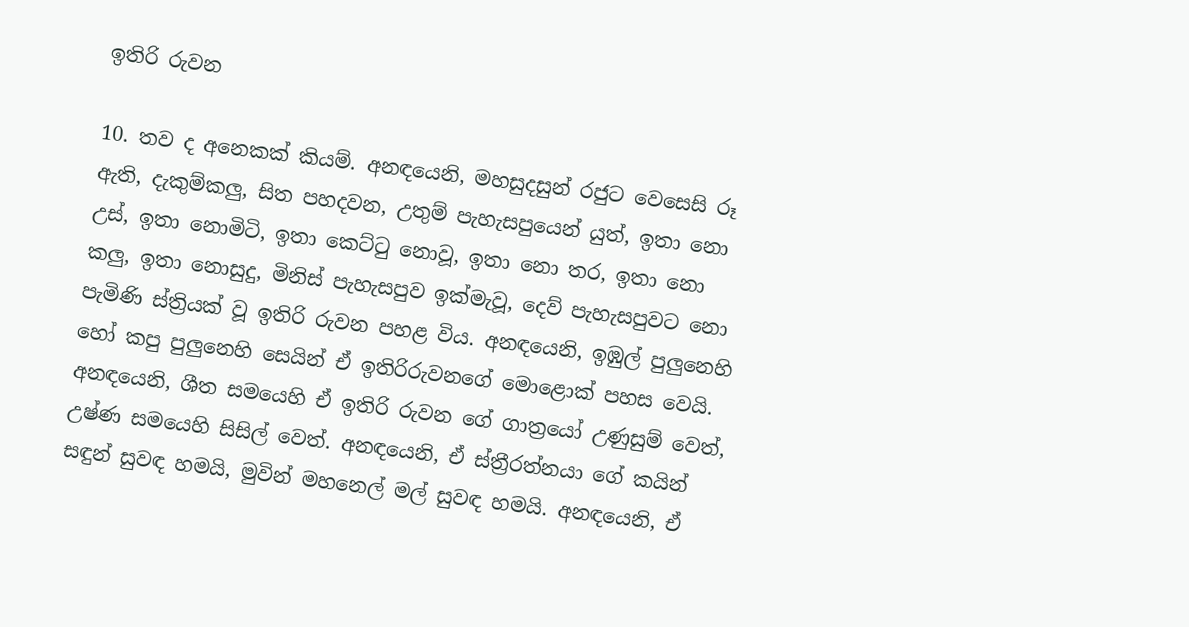ඉතිරි රුවන

10. තව ද අනෙකක් කියම්. අනඳයෙනි, මහසුදසුන් රජු‍ට වෙසෙසි රූ ඇති, දැකුම්කලු, සිත පහදවන, උතුම් පැහැසපුයෙන් යුත්, ඉතා නො උස්, ඉතා නොමිටි, ඉතා කෙට්ටු නොවූ, ඉතා නො තර, ඉතා නො කලු, ඉතා නොසුදු, මිනිස් පැහැසපුව ඉක්මැවූ, දෙව් පැහැසපුවට නො පැමිණි ස්ත්‍රියක් වූ ඉතිරි රුවන පහළ විය. අනඳයෙනි, ඉඹුල් පුලුනෙහි හෝ කපු පුලුනෙහි සෙයින් ඒ ඉතිරිරුවනගේ මොළොක් පහස වෙයි. අනඳයෙනි, ශීත සමයෙහි ඒ ඉතිරි රුවන ගේ ගාත්‍රයෝ උණුසුම් වෙත්, උෂ්ණ සමයෙහි සිසිල් වෙත්. අනඳයෙනි, ඒ ස්ත්‍රීරත්නයා ගේ කයින් සඳුන් සුවඳ හමයි, මුවින් මහනෙල් මල් සුවඳ හමයි. අනඳයෙනි, ඒ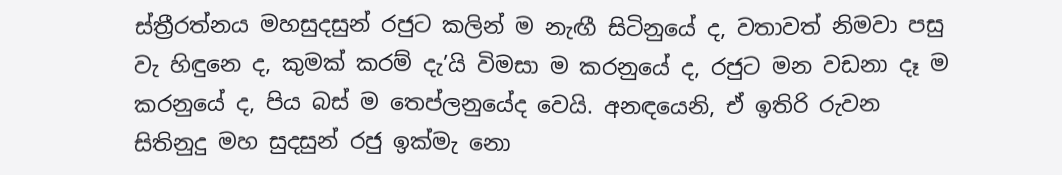ස්ත්‍රීරත්නය මහසුදසුන් රජුට කලින් ම නැඟී සිටිනුයේ ද, වතාවත් නිමවා පසු වැ හිඳුනෙ ද, කුමක් කරම් දැ’යි විමසා ම කරනුයේ ද, රජුට මන වඩනා දෑ ම කරනුයේ ද, පිය බස් ම තෙප්ලනුයේද වෙයි. අනඳයෙනි, ඒ ඉතිරි රුවන සිතිනුදු මහ සුදසුන් රජු ඉක්මැ නො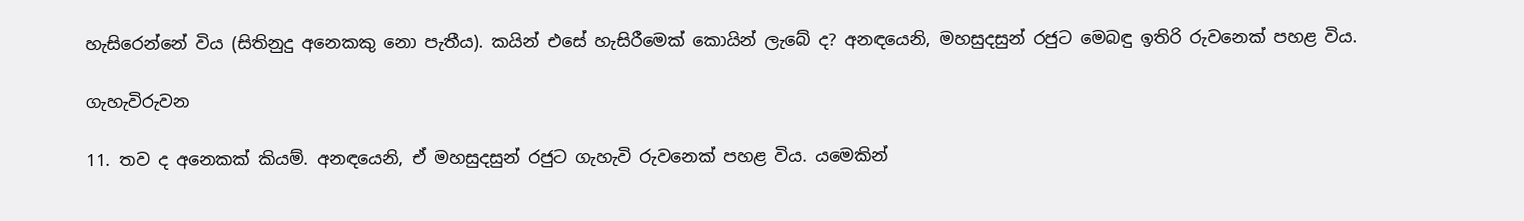හැසිරෙන්නේ විය (සිතිනුදු අනෙකකු නො පැතීය). කයින් එසේ හැසිරීමෙක් කොයින් ලැබේ ද? අනඳයෙනි, මහසුදසුන් රජුට මෙබඳු ඉතිරි රුවනෙක් පහළ විය.

ගැහැවිරුවන

11. තව ද අනෙකක් කියම්. අනඳයෙනි, ඒ මහසුදසුන් රජුට ගැහැවි රුවනෙක් පහළ විය. යමෙකින්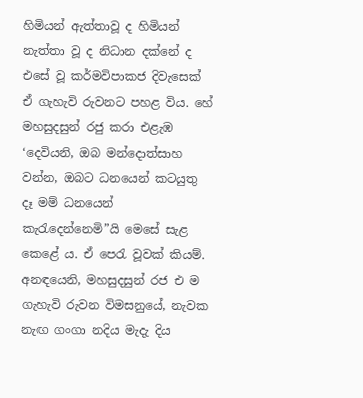හිමියන් ඇත්තාවූ ද හිමියන් නැත්තා වූ ද නිධාන දක්නේ ද එසේ වූ කර්මවිපාකජ දිවැසෙක් ඒ ගැහැවි රුවනට පහළ විය. හේ මහසුදසුන් රජු කරා එළැඹ ‘දෙවියනි, ඔබ මන්දොත්සාහ වන්න, ඔබට ධනයෙන් කටයුතු දෑ මම් ධනයෙන් කැරැදෙන්නෙමි”යි මෙසේ සැළ කෙළේ ය. ඒ පෙරැ වූවක් කියම්. අනඳයෙනි, මහසුදසුන් රජ එ ම ගැහැවි රුවන විමසනුයේ, නැවක නැඟ ගංගා නදිය මැදැ දිය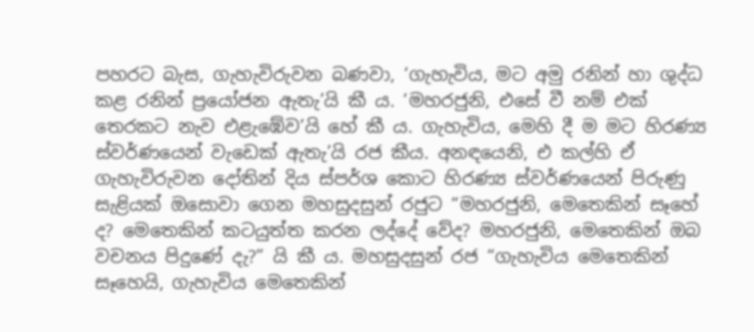පහරට බැස, ගැහැවිරුවන බණවා, ‘ගැහැවිය, මට අමු රනින් හා ශුද්ධ කළ රනින් ප්‍රයෝජන ඇතැ’යි කී ය. ‘මහරජුනි, එසේ වී නම් එක් තෙරකට නැව එළැඹේව’යි හේ කී ය. ගැහැවිය, මෙහි දී ම මට හිරණ්‍ය ස්වර්ණයෙන් වැඩෙක් ඇතැ’යි රජ කීය. අනඳයෙනි, එ කල්හි ඒ ගැහැවිරුවන දෝතින් දිය ස්පර්ශ කොට හිරණ්‍ය ස්වර්ණයෙන් පිරුණු සැළියක් ඔසොවා ගෙන මහසුදසුන් රජුට “මහරජුනි, මෙතෙකින් සෑහේ ද? මෙතෙකින් කටයුත්ත කරන ලද්දේ වේද? මහරජුනි, මෙතෙකින් ඔබ වචනය පිදුණේ දැ?” යි කී ය. මහසුදසුන් රජ “ගැහැවිය මෙතෙකින් සෑහෙයි, ගැහැවිය මෙතෙකින්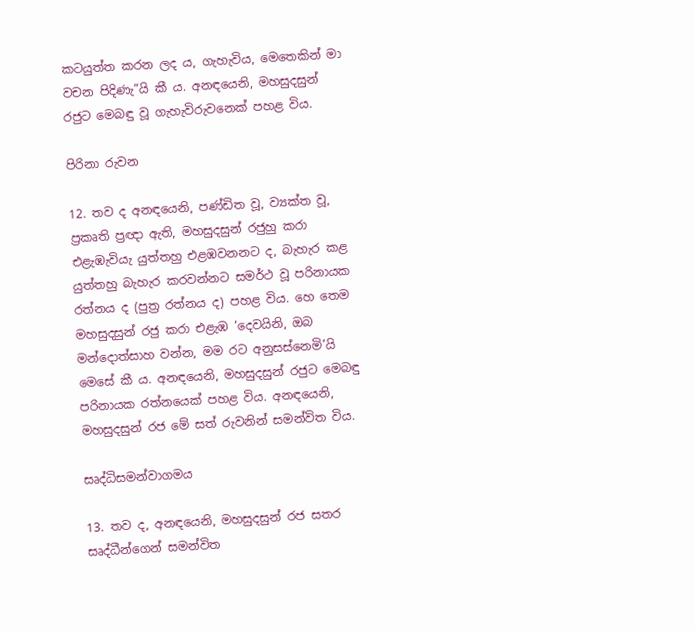කටයුත්ත කරන ලද ය, ගැහැවිය, මෙතෙකින් මා වචන පිදිණැ”යි කී ය. අනඳයෙනි, මහසුදසුන් රජුට මෙබඳු වූ ගැහැවිරුවනෙක් පහළ විය.

පිරිනා රුවන

12. තව ද අනඳයෙනි, පණ්ඩිත වූ, ව්‍යක්ත වූ, ප්‍රකෘති ප්‍රඥා ඇති, මහසුදසුන් රජුහු කරා එළැඹැවියැ යුත්තහු එළඹවනනට ද, බැහැර කළ යුත්තහු බැහැර කරවන්නට සමර්ථ වූ පරිනායක රත්නය ද (පුත්‍ර රත්නය ද) පහළ විය. හෙ තෙම මහසුදසුන් රජු කරා එළැඹ ‘දෙවයිනි, ඔබ මන්දොත්සාහ වන්න, මම රට අනුසස්නෙමි’යි මෙසේ කී ය. අනඳයෙනි, මහසුදසුන් රජුට මෙබඳු පරිනායක රත්නයෙක් පහළ විය. අනඳයෙනි, මහසුදසුන් රජ මේ සත් රුවනින් සමන්විත විය.

සෘද්ධිසමන්වාගමය

13. තව ද, අනඳයෙනි, මහසුදසුන් රජ සතර සෘද්ධීන්ගෙන් සමන්විත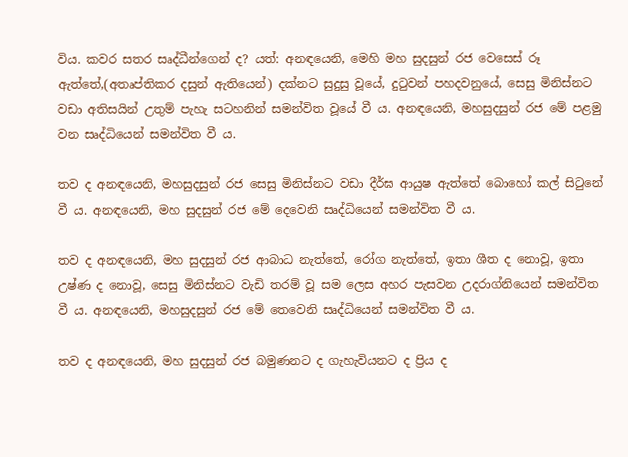විය. කවර සතර සෘද්ධීන්ගෙන් ද? යත්: අනඳයෙනි, මෙහි මහ සුදසුන් රජ වෙසෙස් රූ ඇත්තේ,(අතෘප්තිකර දසුන් ඇතියෙන්) දක්නට සුදුසු වූයේ, දුටුවන් පහදවනුයේ, සෙසු මිනිස්නට වඩා අතිසයින් උතුම් පැහැ සටහනින් සමන්විත වූයේ වී ය. අනඳයෙනි, මහසුදසුන් රජ මේ පළමු වන සෘද්ධියෙන් සමන්විත වී ය.

තව ද අනඳයෙනි, මහසුදසුන් රජ සෙසු මිනිස්නට වඩා දීර්ඝ ආයුෂ ඇත්තේ බොහෝ කල් සිටුනේ වී ය. අනඳයෙනි, මහ සුදසුන් රජ මේ දෙවෙනි සෘද්ධියෙන් සමන්විත වී ය.

තව ද අනඳයෙනි, මහ සුදසුන් රජ ආබාධ නැත්තේ, රෝග නැත්තේ, ඉතා ශීත ද නොවූ, ඉතා උෂ්ණ ද නොවූ, සෙසු මිනිස්නට වැඩි තරම් වූ සම ලෙස අහර පැසවන උදරාග්නියෙන් සමන්විත වී ය. අනඳයෙනි, මහසුදසුන් රජ මේ තෙවෙනි සෘද්ධියෙන් සමන්විත වී ය.

තව ද අනඳයෙනි, මහ සුදසුන් රජ බමුණනට ද ගැහැවියනට ද ප්‍රිය ද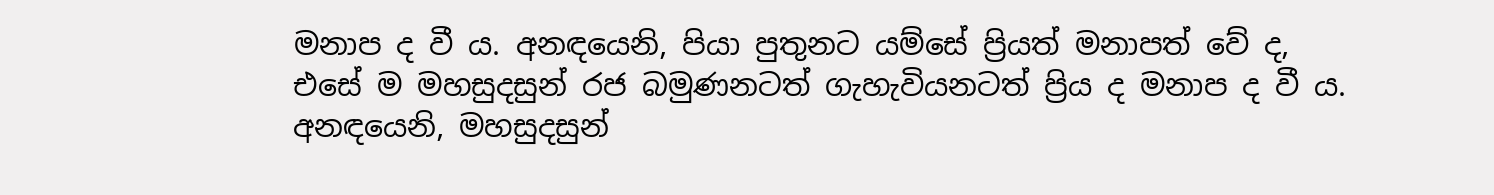මනාප ද වී ය. අනඳයෙනි, පියා පුතුනට යම්සේ ප්‍රියත් මනාපත් වේ ද, එසේ ම මහසුදසුන් රජ බමුණනටත් ගැහැවියනටත් ප්‍රිය ද මනාප ද වී ය. අනඳයෙනි, මහසුදසුන්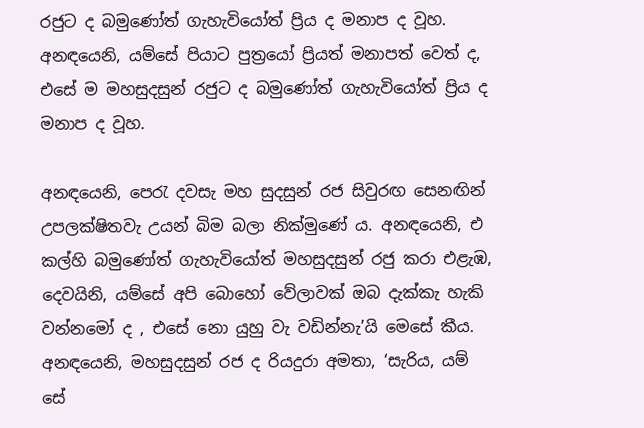රජුට ද බමුණෝත් ගැහැවියෝත් ප්‍රිය ද මනාප ද වූහ. අනඳයෙනි, යම්සේ පියාට පුත්‍රයෝ ප්‍රියත් මනාපත් වෙත් ද, එසේ ම මහසුදසුන් රජුට ද බමුණෝත් ගැහැවියෝත් ප්‍රිය ද මනාප ද වූහ.

අනඳයෙනි, පෙරැ දවසැ මහ සුදසුන් රජ සිවුරඟ සෙනඟින් උපලක්ෂිතවැ උයන් බිම බලා නික්මුණේ ය. අනඳයෙනි, එ කල්හි බමුණෝත් ගැහැවියෝත් මහසුදසුන් රජු කරා එළැඹ, දෙවයිනි, යම්සේ අපි බොහෝ වේලාවක් ඔබ දැක්කැ හැකි වන්නමෝ ද , එසේ නො යුහු වැ වඩින්නැ’යි මෙසේ කීය. අනඳයෙනි, මහසුදසුන් රජ ද රියදුරා අමතා, ‘සැරිය, යම් සේ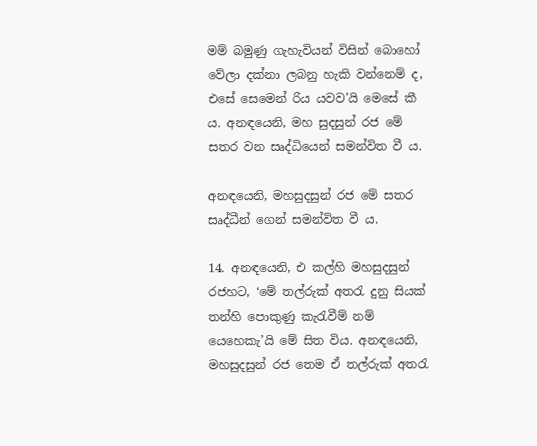මම් බමුණු ගැහැවියන් විසින් බොහෝ වේලා දක්නා ලබනු හැකි වන්නෙම් ද, එසේ සෙමෙන් රිය යවව’යි මෙසේ කී ය. අනඳයෙනි, මහ සුදසුන් රජ මේ සතර වන සෘද්ධියෙන් සමන්විත වී ය.

අනඳයෙනි, මහසුදසුන් රජ මේ සතර සෘද්ධීන් ගෙන් සමන්විත වී ය.

14. අනඳයෙනි, එ කල්හි මහසුදසුන් රජහට, ‘මේ තල්රුක් අතරැ දුනු සියක් තන්හි පොකුණු කැරැවීම් නම් යෙහෙකැ’යි මේ සිත විය. අනඳයෙනි, මහසුදසුන් රජ තෙම ඒ තල්රුක් අතරැ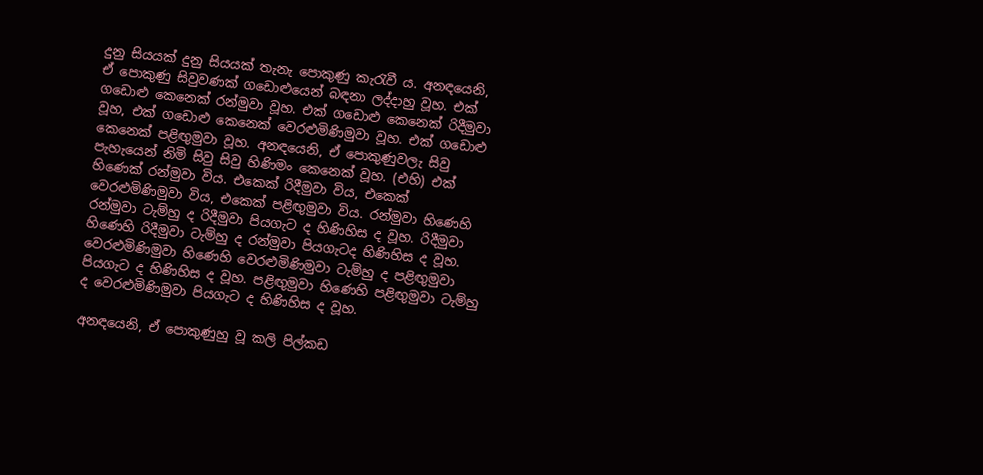දුනු සියයක් දුනු සියයක් තැනැ පොකුණු කැරැවී ය. අනඳයෙනි, ඒ පොකුණු සිවුවණක් ගඩොළුයෙන් බඳනා ලද්දාහු වූහ. එක් ගඩොළු කෙනෙක් රන්මුවා වූහ. එක් ගඩොළු කෙනෙක් රිදීමුවා වූහ, එක් ගඩොළු කෙනෙක් වෙරළුමිණිමුවා වූහ. එක් ගඩොළු කෙනෙක් පළිඟුමුවා වූහ. අනඳයෙනි, ඒ පොකුණුවලැ සිවු පැහැයෙන් නිමි සිවු සිවු හිණිමං කෙනෙක් වූහ. (එහි) එක් හිණෙක් රන්මුවා විය. එකෙක් රිදීමුවා විය, එකෙක් වෙරළුමිණිමුවා විය, එකෙක් පළිඟුමුවා විය. රන්මුවා හිණෙහි රන්මුවා ටැම්හු ද රිදීමුවා පියගැට ද හිණිහිස ද වූහ. රිදීමුවා හිණෙහි රිදීමුවා ටැම්හු ද රන්මුවා පියගැටද හිණිහිස ද වූහ. වෙරළුමිණිමුවා හිණෙහි වෙරළුමිණිමුවා ටැම්හු ද පළිඟුමුවා පියගැට ද හිණිහිස ද වූහ. පළිඟුමුවා හිණෙහි පළිඟුමුවා ටැම්හු ද වෙරළුමිණිමුවා පියගැට ද හිණිහිස ද වූහ.

අනඳයෙනි, ඒ පොකුණුහු වූ කලි පිල්කඩ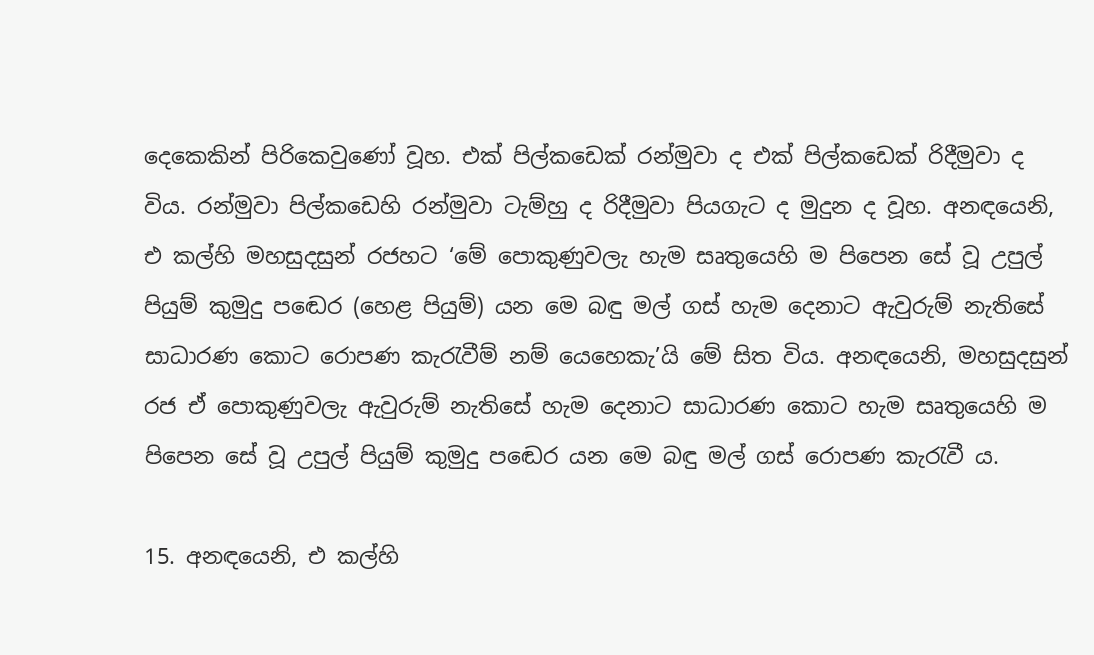දෙකෙකින් පිරිකෙවුණෝ වූහ. එක් පිල්කඩෙක් රන්මුවා ද එක් පිල්කඩෙක් රිදීමුවා ද විය. රන්මුවා පිල්කඩෙහි රන්මුවා ටැම්හු ද රිදීමුවා පියගැට ද මුදුන ද වූහ. අනඳයෙනි, එ කල්හි මහසුදසුන් රජහට ‘මේ පොකුණුවලැ හැම සෘතුයෙහි ම පිපෙන සේ වූ උපුල් පියුම් කුමුදු පඬෙර (හෙළ පියුම්) යන මෙ බඳු මල් ගස් හැම දෙනාට ඇවුරුම් නැතිසේ සාධාරණ කොට රොපණ කැරැවීම් නම් යෙහෙකැ’යි මේ සිත විය. අනඳයෙනි, මහසුදසුන් රජ ඒ පොකුණුවලැ ඇවුරුම් නැතිසේ හැම දෙනාට සාධාරණ කොට හැම සෘතුයෙහි ම පිපෙන සේ වූ උපුල් පියුම් කුමුදු පඬෙර යන මෙ බඳු මල් ගස් රොපණ කැරැවී ය.

15. අනඳයෙනි, එ කල්හි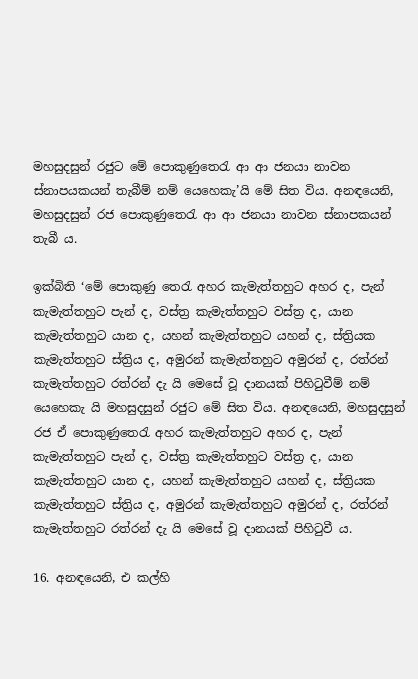මහසුදසුන් රජුට මේ පොකුණුතෙරැ ආ ආ ජනයා නාවන ස්නාපයකයන් තැබීම් නම් යෙහෙකැ’යි මේ සිත විය. අනඳයෙනි, මහසුදසුන් රජ පොකුණුතෙරැ ආ ආ ජනයා නාවන ස්නාපකයන් තැබී ය.

ඉක්බිති ‘මේ පොකුණු තෙරැ අහර කැමැත්තහුට අහර ද, පැන් කැමැත්තහුට පැන් ද, වස්ත්‍ර කැමැත්තහුට වස්ත්‍ර ද, යාන කැමැත්තහුට යාන ද, යහන් කැමැත්තහුට යහන් ද, ස්ත්‍රියක කැමැත්තහුට ස්ත්‍රිය ද, අමුරන් කැමැත්තහුට අමුරන් ද, රත්රන් කැමැත්තහුට රත්රන් දැ යි මෙසේ වූ දානයක් පිහිටුවීම් නම් යෙහෙකැ යි මහසුදසුන් රජුට මේ සිත විය. අනඳයෙනි, මහසුදසුන් රජ ඒ පොකුණුතෙරැ අහර කැමැත්තහුට අහර ද, පැන් කැමැත්තහුට පැන් ද, වස්ත්‍ර කැමැත්තහුට වස්ත්‍ර ද, යාන කැමැත්තහුට යාන ද, යහන් කැමැත්තහුට යහන් ද, ස්ත්‍රියක කැමැත්තහුට ස්ත්‍රිය ද, අමුරන් කැමැත්තහුට අමුරන් ද, රත්රන් කැමැත්තහුට රත්රන් දැ යි මෙසේ වූ දානයක් පිහිටුවී ය.

16. අනඳයෙනි, එ කල්හි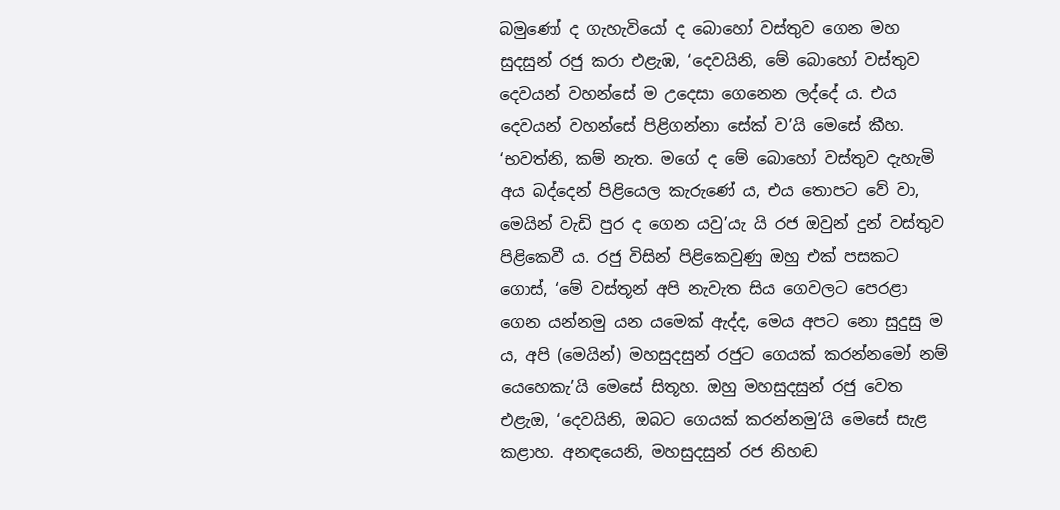බමුණෝ ද ගැහැවියෝ ද බොහෝ වස්තුව ගෙන මහ සුදසුන් රජු කරා එළැඹ, ‘දෙවයිනි, මේ බොහෝ වස්තුව දෙවයන් වහන්සේ ම උදෙසා ගෙනෙන ලද්දේ ය. එය දෙවයන් වහන්සේ පිළිගන්නා සේක් ව’යි මෙසේ කීහ. ‘භවත්නි, කම් නැත. මගේ ද මේ බොහෝ වස්තුව දැහැමි අය බද්දෙන් පිළියෙල කැරුණේ ය, එය තොපට වේ වා, මෙයින් වැඩි පුර ද ගෙන යවු’යැ යි රජ ඔවුන් දුන් වස්තුව පිළිකෙවී ය. රජු විසින් පිළිකෙවුණු ඔහු එක් පසකට ගොස්, ‘මේ වස්තූන් අපි නැවැත සිය ගෙවල‍ට පෙරළා ගෙන යන්නමු යන යමෙක් ඇද්ද, මෙය අපට නො සුදුසු ම ය, අපි (මෙයින්) මහසුදසුන් රජුට ගෙයක් කරන්නමෝ නම් යෙහෙකැ’යි මෙසේ සිතූහ. ඔහු මහසුදසුන් රජු වෙත එළැඔ, ‘දෙවයිනි, ඔබට ගෙයක් කරන්නමු’යි මෙසේ සැළ කළාහ. අනඳයෙනි, මහසුදසුන් රජ නිහඬ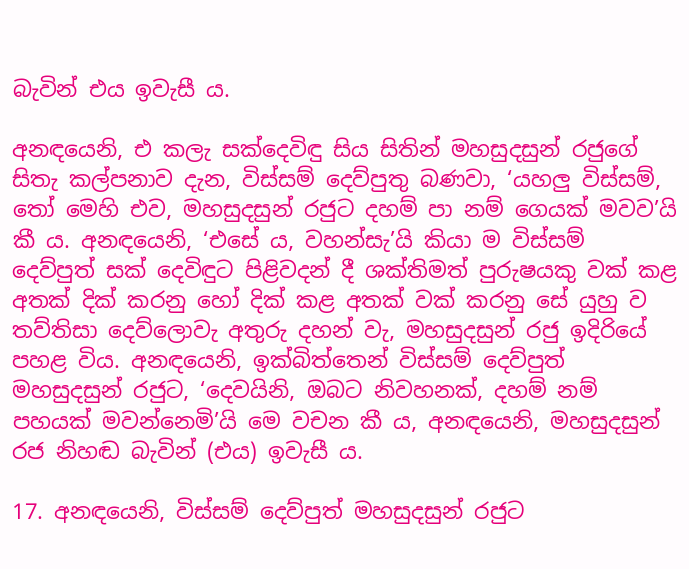බැවින් එය ඉවැසී ය.

අනඳයෙනි, එ කලැ සක්දෙවිඳු සිය සිතින් මහසුදසුන් රජුගේ සිතැ කල්පනාව දැන, විස්සම් දෙව්පුතු බණවා, ‘යහලු විස්සම්, තෝ මෙහි එව, මහසුදසුන් රජුට දහම් පා නම් ගෙයක් මවව’යි කී ය. අනඳයෙනි, ‘එසේ ය, වහන්සැ’යි කියා ම විස්සම් දෙව්පුත් සක් දෙවිඳුට පිළිවදන් දී ශක්තිමත් පුරුෂයකු වක් කළ අතක් දික් කරනු හෝ දික් කළ අතක් වක් කරනු සේ යුහු ව තව්තිසා දෙව්ලොවැ අතුරු දහන් වැ, මහසුදසුන් රජු ඉදිරියේ පහළ විය. අනඳයෙනි, ඉක්බිත්තෙන් විස්සම් දෙව්පුත් මහසුදසුන් රජුට, ‘දෙවයිනි, ඔබට නිවහනක්, දහම් නම් පහයක් මවන්නෙමි’යි මෙ වචන කී ය, අනඳයෙනි, මහසුදසුන් රජ නිහඬ බැවින් (එය) ඉවැසී ය.

17. අනඳයෙනි, විස්සම් දෙව්පුත් මහසුදසුන් රජුට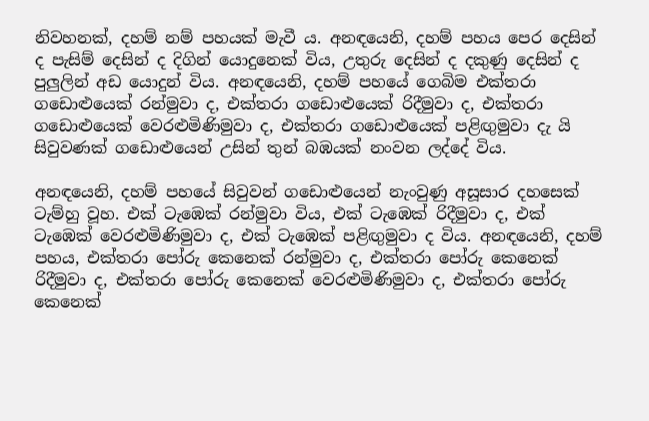නිවහනක්, දහම් නම් පහයක් මැවී ය. අනඳයෙනි, දහම් පහය පෙර දෙසින් ද පැසිම් දෙසින් ද දිගින් යොදුනෙක් විය, උතුරු දෙසින් ද දකුණු දෙසින් ද පුලුලින් අඩ යොදුන් විය. අනඳයෙනි, දහම් පහයේ ගෙබිම එක්තරා ගඩොළුයෙක් රන්මුවා ද, එක්තරා ගඩොළුයෙක් රිදීමුවා ද, එක්තරා ගඩොළුයෙක් වෙරළුමිණිමුවා ද, එක්තරා ගඩොළුයෙක් පළිඟුමුවා දැ යි සිවුවණක් ගඩොළුයෙන් උසින් තුන් බඹයක් නංවන ලද්දේ විය.

අනඳයෙනි, දහම් පහයේ සිවුවන් ගඩොළුයෙන් නැංවුණු අසූසාර දහසෙක් ටැම්හු වූහ. එක් ටැ‍ඹෙක් රන්මුවා විය, එක් ටැ‍ඹෙක් රිදීමුවා ද, එක් ටැ‍ඹෙක් වෙරළුමිණිමුවා ද, එක් ටැ‍ඹෙක් පළිඟුමුවා ද විය. අනඳයෙනි, දහම් පහය, එක්තරා පෝරු කෙනෙක් රන්මුවා ද, එක්තරා පෝරු කෙනෙක් රිදීමුවා ද, එක්තරා පෝරු කෙනෙක් වෙරළුමිණිමුවා ද, එක්තරා පෝරු කෙනෙක්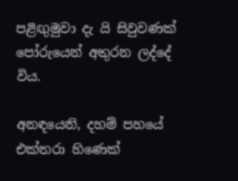පළිඟුමුවා දැ යි සිවුවණක් පෝරුයෙන් අතුරන ලද්දේ විය.

අනඳයෙනි, දහම් පහයේ එක්තරා හිණෙක්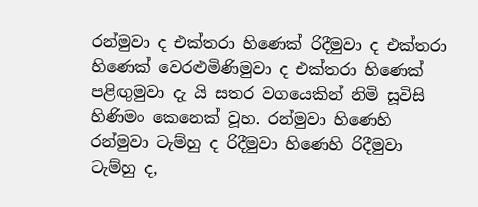රන්මුවා ද එක්තරා හිණෙක් රිදීමුවා ද එක්තරා හිණෙක් වෙරළුමිණිමුවා ද එක්තරා හිණෙක් පළිඟුමුවා දැ යි සතර වගයෙකින් නිමි සූවිසි හිණිමං කෙනෙක් වූහ. රන්මුවා හිණෙහි රන්මුවා ටැම්හු ද රිදීමුවා හිණෙහි රිදීමුවා ටැම්හු ද,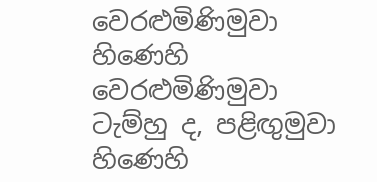වෙරළුමිණිමුවා හිණෙහි වෙරළුමිණිමුවා ටැම්හු ද, පළිඟුමුවා හිණෙහි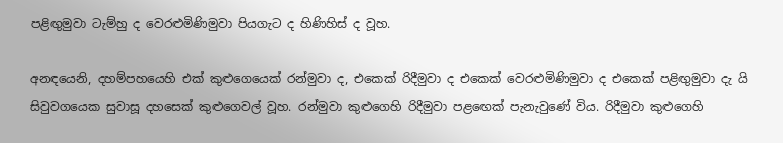පළිඟුමුවා ටැම්හු ද වෙරළුමිණිමුවා පියගැට ද හිණිහිස් ද වූහ.

අනඳයෙනි, දහම්පහයෙහි එක් කුළුගෙයෙක් රන්මුවා ද, එකෙක් රිදීමුවා ද එකෙක් වෙරළුමිණිමුවා ද එකෙක් පළිඟුමුවා දැ යි සිවුවගයෙක සුවාසූ දහසෙක් කුළුගෙවල් වූහ. රන්මුවා කුළුගෙහි රිදීමුවා පළඟෙක් පැනැවුණේ විය. රිදීමුවා කුළුගෙහි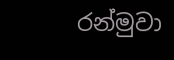රන්මුවා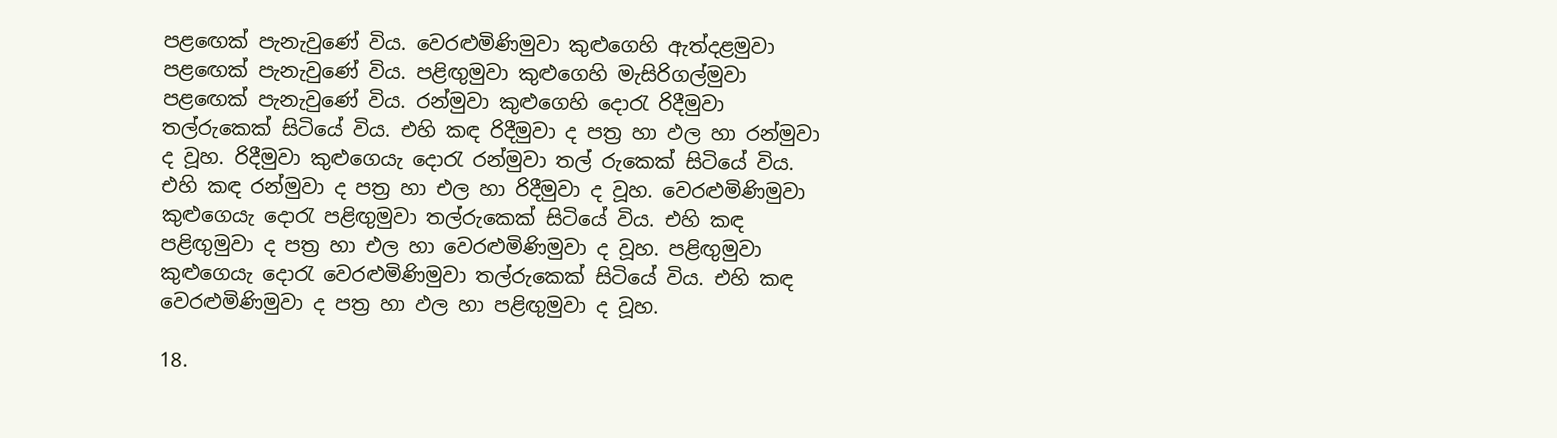පළඟෙක් පැනැවුණේ විය. වෙරළුමිණිමුවා කුළුගෙහි ඇත්දළමුවා පළඟෙක් පැනැවුණේ විය. පළිඟුමුවා කුළුගෙහි මැසිරිගල්මුවා පළඟෙක් පැනැවුණේ විය. රන්මුවා කුළුගෙහි දොරැ රිදීමුවා තල්රුකෙක් සිටියේ විය. එහි කඳ රිදීමුවා ද පත්‍ර හා ඵල හා රන්මුවා ද වූහ. රිදීමුවා කුළුගෙයැ දොරැ රන්මුවා තල් රුකෙක් සිටියේ විය. එහි කඳ රන්මුවා ද පත්‍ර හා එල හා රිදීමුවා ද වූහ. වෙරළුමිණිමුවා කුළුගෙයැ දොරැ පළිඟුමුවා තල්රුකෙක් සිටියේ විය. එහි කඳ පළිඟුමුවා ද පත්‍ර හා එල හා වෙරළුමිණිමුවා ද වූහ. පළිඟුමුවා කුළුගෙයැ දොරැ වෙරළුමිණිමුවා තල්රුකෙක් සිටියේ විය. එහි කඳ වෙරළුමිණිමුවා ද පත්‍ර හා ඵල හා පළිඟුමුවා ද වූහ.

18.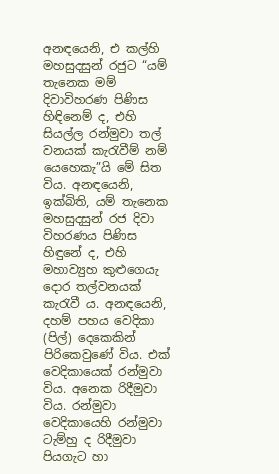අනඳයෙනි, එ කල්හි මහසුදසුන් රජුට “යම් තැනෙක මම් දිවාවිහරණ පිණිස හිඳිනෙම් ද, එහි සියල්ල රන්මුවා තල් වනයක් කැරැවීම් නම් යෙහෙකැ”යි මේ සිත විය. අනඳයෙනි, ඉක්බිති, යම් තැනෙක මහසුදසුන් රජ දිවා විහරණය පිණිස හිඳුනේ ද, එහි මහාව්‍යුහ කුළුගෙයැ දොර තල්වනයක් කැරැවී ය. අනඳයෙනි, දහම් පහය වෙදිකා (පිල්) දෙකෙකින් පිරිකෙවුණේ විය. එක් වෙදිකායෙක් රන්මුවා විය. අනෙක රිදීමුවා විය. රන්මුවා වෙදිකායෙහි රන්මුවා ටැම්හු ද රිදීමුවා පියගැට හා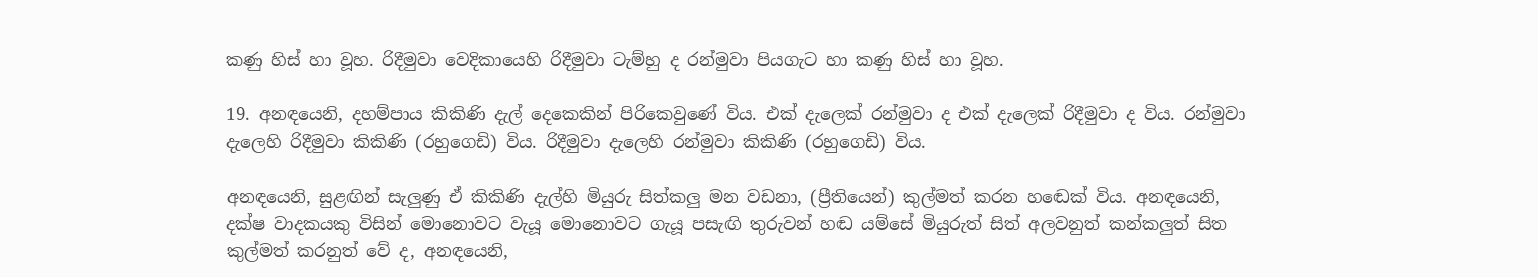කණු හිස් හා වූහ. රිදීමුවා වෙදිකායෙහි රිදීමුවා ටැම්හු ද රන්මුවා පියගැට හා කණු හිස් හා වූහ.

19. අනඳයෙනි, දහම්පාය කිකිණි දැල් දෙකෙකින් පිරිකෙවුණේ විය. එක් දැලෙක් රන්මුවා ද එක් දැලෙක් රිදීමුවා ද විය. රන්මුවා දැලෙහි රිදීමුවා කිකිණි (රහුගෙඩි) විය. රිදීමුවා දැලෙහි රන්මුවා කිකිණි (රහුගෙඩි) විය.

අනඳයෙනි, සුළඟින් සැලුණු ඒ කිකිණි දැල්හි මියුරු සිත්කලු මන වඩනා, (ප්‍රීතියෙන්) කුල්මත් කරන හඬෙක් විය. අනඳයෙනි, දක්ෂ වාදකයකු විසින් මොනොවට වැයූ මොනොවට ගැයූ පසැඟි තුරුවන් හඬ යම්සේ මියුරුත් සිත් අලවනුත් කන්කලුත් සිත කුල්මත් කරනුත් වේ ද, අනඳයෙනි,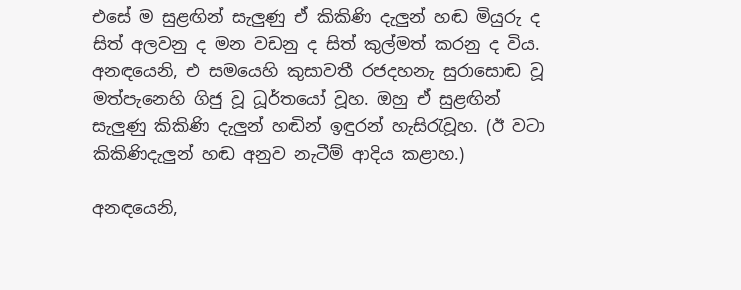එසේ ම සුළඟින් සැලුණු ඒ කිකිණි දැලුන් හඬ මියුරු ද සිත් අලවනු ද මන වඩනු ද සිත් කුල්මත් කරනු ද විය. අනඳයෙනි, එ සමයෙහි කුසාවතී රජදහනැ සුරාසොඬ වූ මත්පැනෙහි ගිජු වූ ධූර්තයෝ වූහ. ඔහු ඒ සුළඟින් සැලුණු කිකිණි දැලුන් හඬින් ඉඳුරන් හැසිරැවූහ. (ඊ වටා කිකිණිදැලුන් හඬ අනුව නැටීම් ආදිය කළාහ.)

අනඳයෙනි,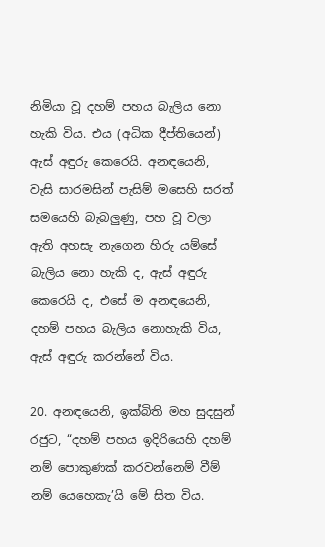නිමියා වූ දහම් පහය බැලිය නො හැකි විය. එය (අධික දීප්තියෙන්) ඇස් අඳුරු කෙරෙයි. අනඳයෙනි, වැසි සාරමසින් පැසිම් මසෙහි සරත් සමයෙහි බැබලුණු, පහ වූ වලා ඇති අහසැ නැගෙන හිරු යම්සේ බැලිය නො හැකි ද, ඇස් අඳුරු කෙරෙයි ද, එසේ ම අනඳයෙනි, දහම් පහය බැලිය නොහැකි විය, ඇස් අඳුරු කරන්නේ විය.

20. අනඳයෙනි, ඉක්බිති මහ සුදසුන් රජුට, “දහම් පහය ඉදිරියෙහි දහම් නම් පොකුණක් කරවන්නෙම් වීම් නම් යෙහෙකැ’යි මේ සිත විය.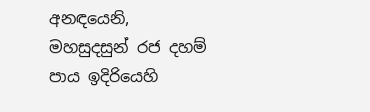අනඳයෙනි, මහසුදසුන් රජ දහම් පාය ඉදිරියෙහි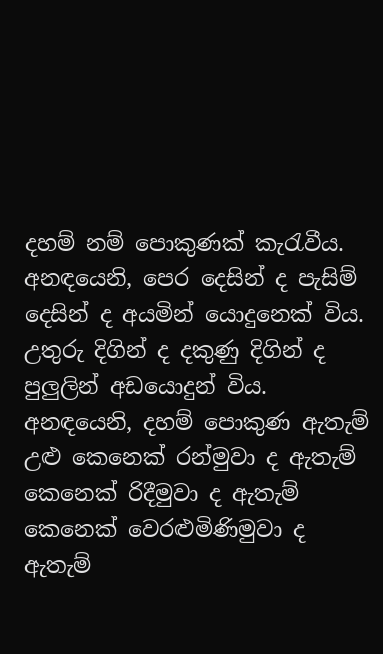දහම් නම් පොකුණක් කැරැවීය. අනඳයෙනි, පෙර දෙසින් ද පැසිම් දෙසින් ද අයමින් යොදුනෙක් විය. උතුරු දිගින් ද දකුණු දිගින් ද පුලුලින් අඩයොදුන් විය. අනඳයෙනි, දහම් පොකුණ ඇතැම් උළු කෙනෙක් රන්මුවා ද ඇතැම් කෙනෙක් රිදීමුවා ද ඇතැම් කෙනෙක් වෙරළුමිණිමුවා ද ඇතැම්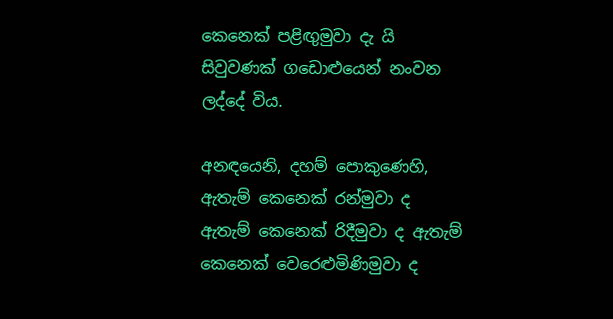කෙනෙක් පළිඟුමුවා දැ යි සිවුවණක් ගඩොළුයෙන් නංවන ලද්දේ විය.

අනඳයෙනි, දහම් පොකුණෙහි, ඇතැම් කෙනෙක් රන්මුවා ද ඇතැම් කෙනෙක් රිදීමුවා ද ඇතැම් කෙනෙක් වෙරෙළුමිණිමුවා ද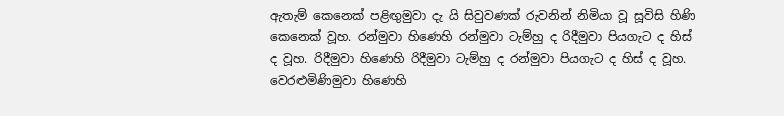ඇතැම් කෙනෙක් පළිඟුමුවා දැ යි සිවුවණක් රුවනින් නිමියා වූ සූවිසි හිණි කෙනෙක් වූහ. රන්මුවා හිණෙහි රන්මුවා ටැම්හු ද රිදීමුවා පියගැට ද හිස් ද වූහ. රිදීමුවා හිණෙහි රිදීමුවා ටැම්හු ද රන්මුවා පියගැට ද හිස් ද වූහ. වෙරළුමිණිමුවා හිණෙහි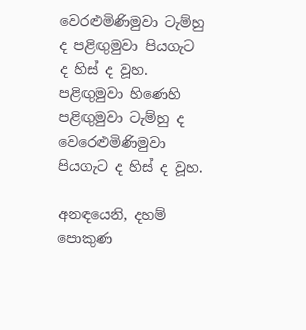වෙරළුමිණිමුවා ටැම්හු ද පළිඟුමුවා පියගැට ද හිස් ද වූහ. පළිඟුමුවා හිණෙහි පළිඟුමුවා ටැම්හු ද වෙරෙළුමිණිමුවා පියගැට ද හිස් ද වූහ.

අනඳයෙනි, දහම් පොකුණ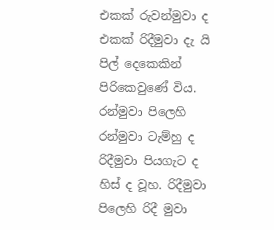එකක් රුවන්මුවා ද එකක් රිදීමුවා දැ යි පිල් දෙකෙකින් පිරිකෙවුණේ විය. රන්මුවා පිලෙහි රන්මුවා ටැම්හු ද රිදීමුවා පියගැට ද හිස් ද වූහ. රිදීමුවා පිලෙහි රිදී මුවා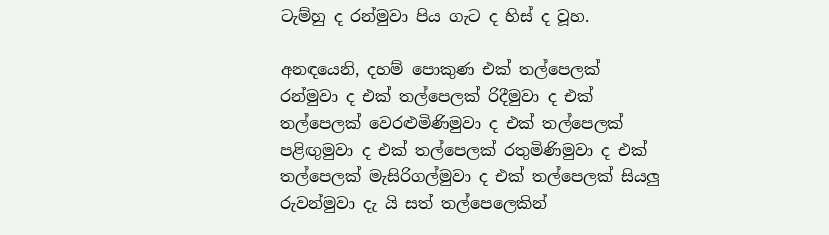ටැම්හු ද රන්මුවා පිය ගැට ද හිස් ද වූහ.

අනඳයෙනි, දහම් පොකුණ එක් තල්පෙලක් රන්මුවා ද එක් තල්පෙලක් රිදීමුවා ද එක් තල්පෙලක් වෙරළුමිණිමුවා ද එක් තල්පෙලක් පළිඟුමුවා ද එක් තල්පෙලක් රතුමිණිමුවා ද එක් තල්පෙලක් මැසිරිගල්මුවා ද එක් තල්පෙලක් සියලු රුවන්මුවා දැ යි සත් තල්පෙලෙකින්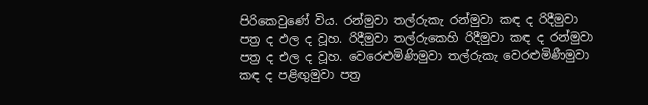පිරිකෙවුණේ විය. රන්මුවා තල්රුකැ රන්මුවා කඳ ද රිදීමුවා පත්‍ර ද ඵල ද වූහ. රිදීමුවා තල්රුකෙහි රිදීමුවා කඳ ද රන්මුවා පත්‍ර ද එල ද වූහ. වෙරෙළුමිණිමුවා තල්රුකැ වෙරළුමිණීමුවා කඳ ද පළිඟුමුවා පත්‍ර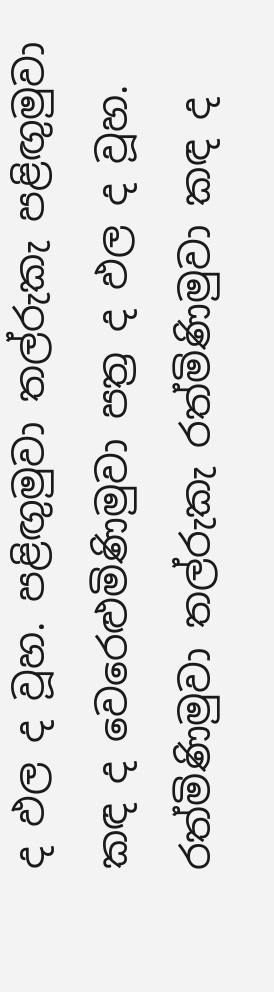ද ඵල ද වූහ. පළිඟුමුවා තල්රුකැ පළිඟුමුවා කඳ ද වෙරෙළුමිණිමුවා පත්‍ර ද ඵල ද වූහ. රත්මිණිමුවා තල්රුකැ රත්මිණිමුවා කඳ ද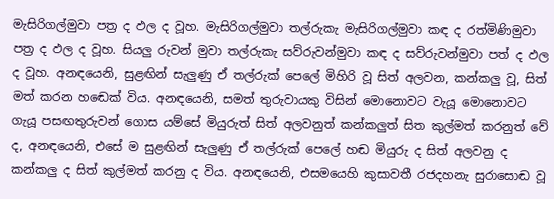මැසිරිගල්මුවා පත්‍ර ද ඵල ද වූහ. මැසිරිගල්මුවා තල්රුකැ මැසිරිගල්මුවා කඳ ද රත්මිණිමුවා පත්‍ර ද ඵල ද වූහ. සියලු රුවන් මුවා තල්රුකැ සව්රුවන්මුවා කඳ ද සව්රුවන්මුවා පත් ද ඵල ද වූහ. අනඳයෙනි, සුළඟින් සැලුණු ඒ තල්රුක් පෙලේ මිහිරි වූ සිත් අලවන, කන්කලු වූ, සිත් මත් කරන හඬෙක් විය. අනඳයෙනි, සමත් තුරුවායකු විසින් මොනොවට වැයූ මොනොවට ගැයූ පසඟතුරුවන් ගොස යම්සේ මියුරුත් සිත් අලවනුත් කන්කලුත් සිත කුල්මත් කරනුත් වේ ද, අනඳයෙනි, එසේ ම සුළඟින් සැලුණු ඒ තල්රුක් පෙලේ හඬ මියුරු ද සිත් අලවනු ද කන්කලු ද සිත් කුල්මත් කරනු ද විය. අනඳයෙනි, එසමයෙහි කුසාවතී රජදහනැ සුරාසොඬ වූ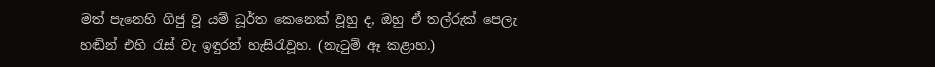මත් පැනෙහි ගිජු වූ යම් ධූර්ත කෙනෙක් වූහු ද, ඔහු ඒ තල්රුක් පෙලැ හඬින් එහි රැස් වැ ඉඳුරන් හැසිරැවූහ. (නැටුම් ඈ කළාහ.)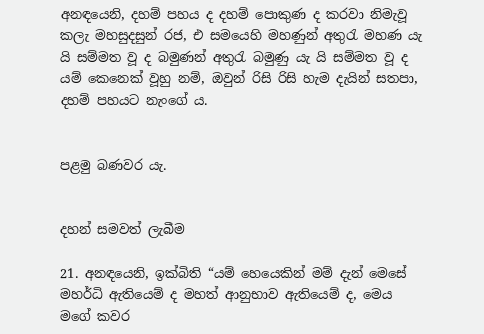අනඳයෙනි, දහම් පහය ද දහම් පොකුණ ද කරවා නිමැවූ කලැ මහසුදසුන් රජ, එ සමයෙහි මහණුන් අතුරැ මහණ යැ යි සම්මත වූ ද බමුණන් අතුරැ බමුණු යැ යි සම්මත වූ ද යම් කෙනෙක් වූහු නම්, ඔවුන් රිසි රිසි හැම දැයින් සතපා, දහම් පහයට නැංගේ ය.


පළමු බණවර යැ.


දහන් සමවත් ලැබීම

21. අනඳයෙනි, ඉක්බිති “යම් හෙයෙකින් මම් දැන් මෙසේ මහර්ධි ඇතියෙම් ද මහත් ආනුභාව ඇතියෙම් ද, මෙය මගේ කවර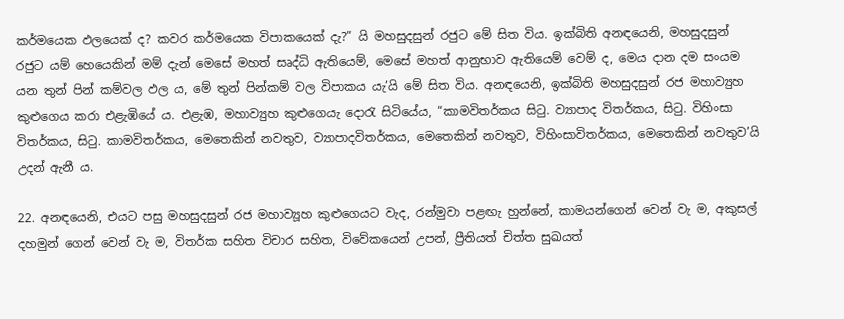කර්මයෙක ඵලයෙක් ද? කවර කර්මයෙක විපාකයෙක් දැ?” යි මහසුදසුන් රජුට මේ සිත විය. ඉක්බිති අනඳයෙනි, මහසුදසුන් රජුට යම් හෙයෙකින් මම් දැන් මෙසේ මහත් සෘද්ධි ඇතියෙම්, මෙසේ මහත් ආනුභාව ඇතියෙම් වෙම් ද, මෙය දාන දම සංයම යන තුන් පින් කම්වල ඵල ය, මේ තුන් පින්කම් වල විපාකය යැ’යි මේ සිත විය. අනඳයෙනි, ඉක්බිති මහසුදසුන් රජ මහාව්‍යුහ කුළුගෙය කරා එළැඹියේ ය. එළැඹ, මහාව්‍යුහ කුළුගෙයැ දොරැ සිටියේය, “කාමවිතර්කය සිටු. ව්‍යාපාද විතර්කය, සිටු. විහිංසා විතර්කය, සිටු. කාමවිතර්කය, මෙතෙකින් නවතුව, ව්‍යාපාදවිතර්කය, මෙතෙකින් නවතුව, විහිංසාවිතර්කය, මෙතෙකින් නවතුව’යි උදන් ඇනී ය.

22. අනඳයෙනි, එයට පසු මහසුදසුන් රජ මහාව්‍යූහ කුළුගෙයට වැද, රන්මුවා පළඟැ හුන්නේ, කාමයන්ගෙන් වෙන් වැ ම, අකුසල් දහමුන් ගෙන් වෙන් වැ ම, විතර්ක සහිත විචාර සහිත, විවේකයෙන් උපන්, ප්‍රීතියත් චිත්ත සුඛයත්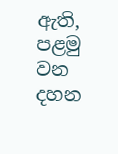ඇති, පළමු වන දහන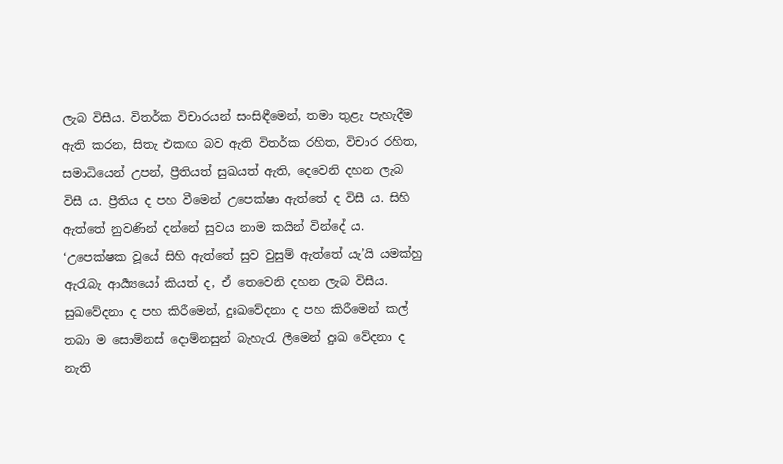ලැබ විසීය. විතර්ක විචාරයන් සංසිඳීමෙන්, තමා තුළැ පැහැදීම ඇති කරන, සිතැ එකඟ බව ඇති විතර්ක රහිත, විචාර රහිත, සමාධියෙන් උපන්, ප්‍රීතියත් සුඛයත් ඇති, දෙවෙනි දහන ලැබ විසී ය. ප්‍රීතිය ද පහ වීමෙන් උපෙක්ෂා ඇත්තේ ද විසී ය. සිහි ඇත්තේ නුවණින් දන්නේ සුවය නාම කයින් වින්දේ ය. ‘උපෙක්ෂක වූයේ සිහි ඇත්තේ සුව වුසුම් ඇත්තේ යැ’යි යමක්හු ඇරැබැ ආර්‍ය්‍යයෝ කියත් ද, ඒ තෙවෙනි දහන ලැබ විසීය. සුඛවේදනා ද පහ කිරීමෙන්, දුඃඛවේදනා ද පහ කිරීමෙන් කල් තබා ම සොම්නස් දොම්නසුන් බැහැරැ ලීමෙන් දුඃඛ වේදනා ද නැති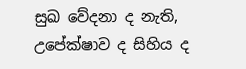සුඛ වේදනා ද නැති, උපේක්ෂාව ද සිහිය ද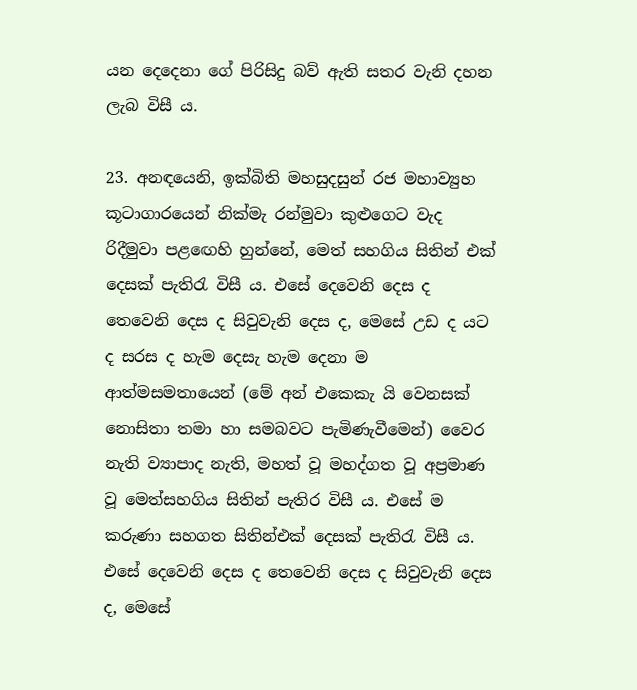යන දෙදෙනා ගේ පිරිසිදු බව් ඇති සතර වැනි දහන ලැබ විසී ය.

23. අනඳයෙනි, ඉක්බිති මහසුදසුන් රජ මහාව්‍යුහ කූටාගාරයෙන් නික්මැ රන්මුවා කුළුගෙට වැද රිදීමුවා පළඟෙහි හුන්නේ, මෙත් සහගිය සිතින් එක් දෙසක් පැතිරැ විසී ය. එසේ දෙවෙනි දෙස ද තෙවෙනි දෙස ද සිවුවැනි දෙස ද, මෙසේ උඩ ද යට ද සරස ද හැම දෙසැ හැම දෙනා ම ආත්මසමතායෙන් (මේ අන් එකෙකැ යි වෙනසක් නොසිතා තමා හා සමබවට පැමිණැවීමෙන්) වෛර නැති ව්‍යාපාද නැති, මහත් වූ මහද්ගත වූ අප්‍රමාණ වූ මෙත්සහගිය සිතින් පැතිර විසී ය. එසේ ම කරුණා සහගත සිතින්එක් දෙසක් පැතිරැ විසී ය. එසේ දෙවෙනි දෙස ද තෙවෙනි දෙස ද සිවුවැනි දෙස ද, මෙසේ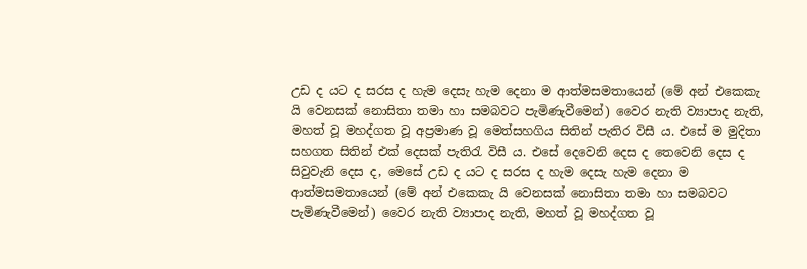උඩ ද යට ද සරස ද හැම දෙසැ හැම දෙනා ම ආත්මසමතායෙන් (මේ අන් එකෙකැ යි වෙනසක් නොසිතා තමා හා සමබවට පැමිණැවීමෙන්) වෛර නැති ව්‍යාපාද නැති, මහත් වූ මහද්ගත වූ අප්‍රමාණ වූ මෙත්සහගිය සිතින් පැතිර විසී ය. එසේ ම මුදිතා සහගත සිතින් එක් දෙසක් පැතිරැ විසී ය. එසේ දෙවෙනි දෙස ද තෙවෙනි දෙස ද සිවුවැනි දෙස ද, මෙසේ උඩ ද යට ද සරස ද හැම දෙසැ හැම දෙනා ම ආත්මසමතායෙන් (මේ අන් එකෙකැ යි වෙනසක් නොසිතා තමා හා සමබවට පැමිණැවීමෙන්) වෛර නැති ව්‍යාපාද නැති, මහත් වූ මහද්ගත වූ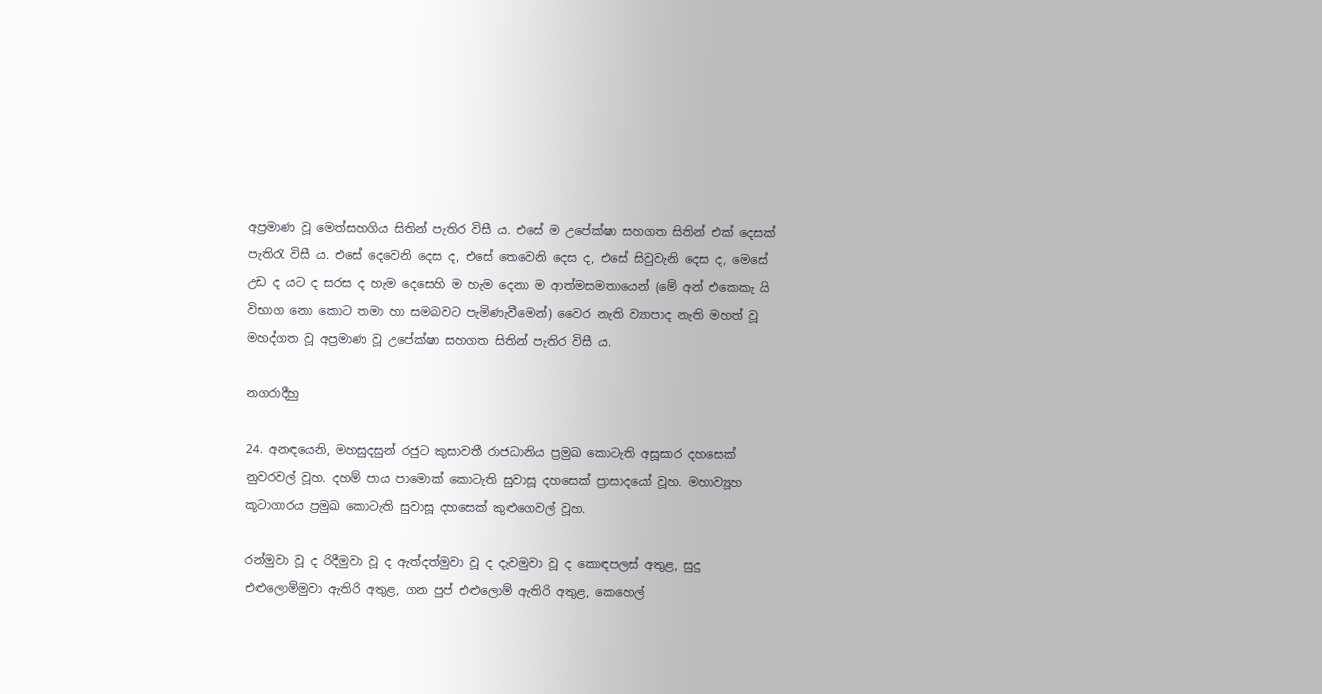අප්‍රමාණ වූ මෙත්සහගිය සිතින් පැතිර විසී ය. එසේ ම උපේක්ෂා සහගත සිතින් එක් දෙසක් පැතිරැ විසී ය. එසේ දෙවෙනි දෙස ද, එසේ තෙවෙනි දෙස ද, එසේ සිවුවැනි දෙස ද, මෙසේ උඩ ද යට ද සරස ද හැම දෙසෙහි ම හැම දෙනා ම ආත්මසමතායෙන් (මේ අන් එකෙකැ යි විභාග නො කොට තමා හා සමබවට පැමිණැවීමෙන්) වෛර නැති ව්‍යාපාද නැති මහත් වූ මහද්ගත වූ අප්‍රමාණ වූ උපේක්ෂා සහගත සිතින් පැතිර විසී ය.

නගරාදීහු

24. අනඳයෙනි, මහසුදසුන් රජුට කුසාවතී රාජධානිය ප්‍රමුඛ කොටැති අසූසාර දහසෙක් නුවරවල් වූහ. දහම් පාය පාමොක් කොටැති සුවාසූ දහසෙක් ප්‍රාසාදයෝ වූහ. මහාව්‍යූහ කූටාගාරය ප්‍රමුඛ කොටැති සුවාසූ දහසෙක් කුළුගෙවල් වූහ.

රන්මුවා වූ ද රිදීමුවා වූ ද ඇත්දත්මුවා වූ ද දැවමුවා වූ ද කොඳපලස් අතුළ, සුදු එළුලොම්මුවා ඇතිරි අතුළ, ගන පුප් එළුලොම් ඇතිරි අතුළ, කෙහෙල්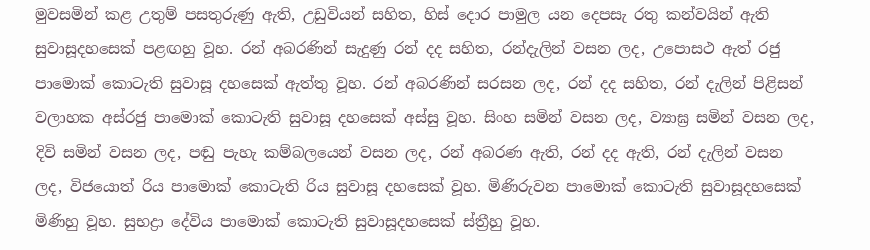මුවසමින් කළ උතුම් පසතුරුණු ඇති, උඩුවියන් සහිත, හිස් දොර පාමුල යන දෙපසැ රතු කන්වයින් ඇති සුවාසූදහසෙක් පළඟහු වූහ. රන් අබරණින් සැදුණු රන් දද සහිත, රන්දැලින් වසන ලද, උපොසථ ඇත් රජු පාමොක් කොටැති සුවාසූ දහසෙක් ඇත්තු වූහ. රන් අබරණින් සරසන ලද, රන් දද සහිත, රන් දැලින් පිළිසන් වලාහක අස්රජු පාමොක් කොටැති සුවාසූ දහසෙක් අස්සු වූහ. සිංහ සමින් වසන ලද, ව්‍යාඝ්‍ර සමින් වසන ලද, දිවි සමින් වසන ලද, පඬු පැහැ කම්බලයෙන් වසන ලද, රන් අබරණ ඇති, රන් දද ඇති, රන් දැලින් වසන ලද, විජයොත් රිය පාමොක් කොටැති රිය සුවාසූ දහසෙක් වූහ. මිණිරුවන පාමොක් කොටැති සුවාසූදහසෙක් මිණිහු වූහ. සුභද්‍රා දේවිය පාමොක් කොටැති සුවාසූදහසෙක් ස්ත්‍රීහු වූහ.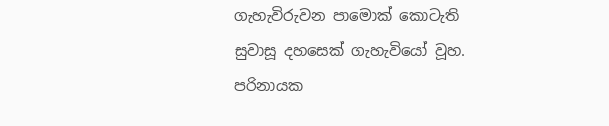ගැහැවිරුවන පාමොක් කොටැති සුවාසූ දහසෙක් ගැහැවියෝ වූහ. පරිනායක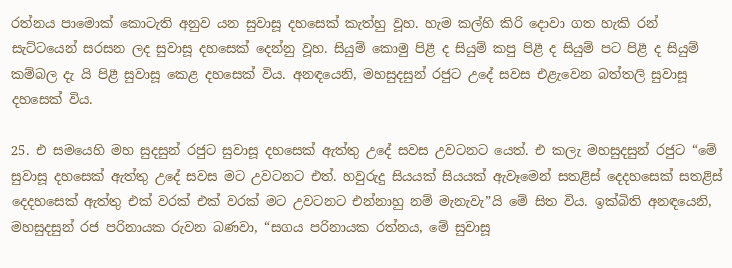රත්නය පාමොක් කොටැති අනුව යන සුවාසූ දහසෙක් කැත්හු වූහ. හැම කල්හි කිරි දොවා ගත හැකි රන් සැට්ටයෙන් සරසන ලද සුවාසූ ‍දහසෙක් දෙන්නු වූහ. සියුම් කොමු පිළී ද සියුම් කපු පිළී ද සියුම් පට පිළී ද සියුම් කම්බල දැ යි පිළී සුවාසූ කෙළ දහසෙක් විය. අනඳයෙනි, මහසුදසුන් රජුට උදේ සවස එළැවෙන බත්තලි සුවාසූ දහසෙක් විය.

25. එ සමයෙහි මහ සුදසුන් රජුට සුවාසූ දහසෙක් ඇත්තු උදේ සවස උවටනට යෙත්. එ කලැ මහසුදසුන් රජුට “මේ සුවාසූ දහසෙක් ඇත්තු උදේ සවස මට උවටනට එත්. හවුරුදු සියයක් සියයක් ඇවෑමෙන් සතළිස් දෙදහසෙක් සතළිස් දෙදහසෙක් ඇත්තු එක් වරක් එක් වරක් මට උවටනට එන්නාහු නම් මැනැවැ”යි මේ සිත විය. ඉක්බිති අනඳයෙනි, මහසුදසුන් රජ පරිනායක රුවන බණවා, “සගය පරිනායක රත්නය, මේ සුවාසූ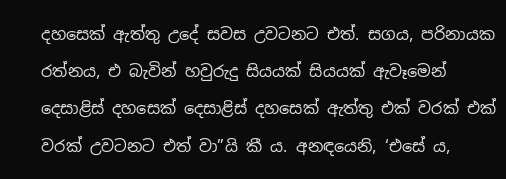දහසෙක් ඇත්තු උදේ සවස උවටනට එත්. සගය, පරිනායක රත්නය, එ බැවින් හවුරුදු සියයක් සියයක් ඇවෑමෙන් දෙසාළිස් දහසෙක් දෙසාළිස් දහසෙක් ඇත්තු එක් වරක් එක් වරක් උවටනට එත් වා”යි කී ය. අනඳයෙනි, ‘එසේ ය,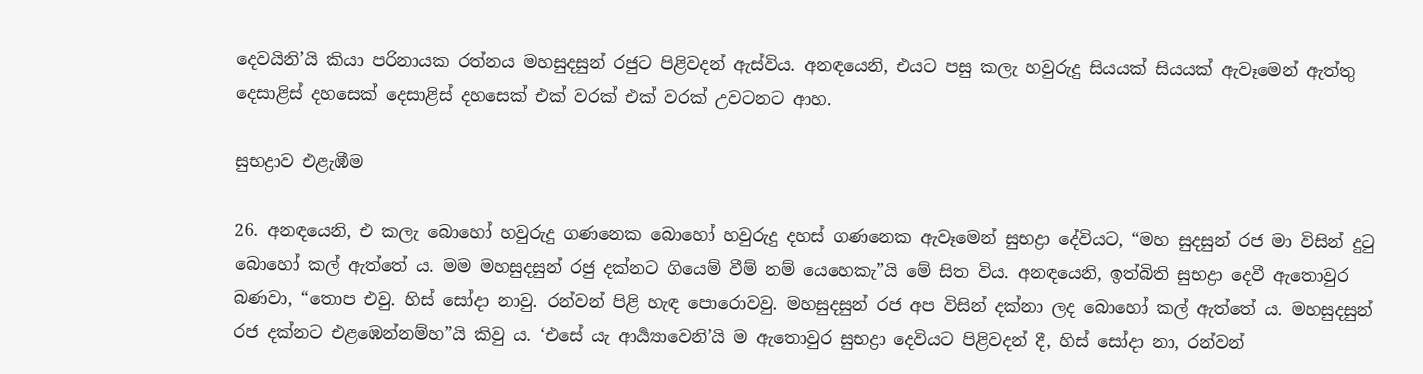දෙවයිනි’යි කියා පරිනායක රත්නය මහසුදසුන් රජු‍ට පිළිවදන් ඇස්විය. අනඳයෙනි, එයට පසු කලැ හවුරුදු සියයක් සියයක් ඇවෑමෙන් ඇත්තු දෙසාළිස් දහසෙක් දෙසාළිස් දහසෙක් එක් වරක් එක් වරක් උවටනට ආහ.

සුභද්‍රාව එළැඹීම

26. අනඳයෙනි, එ කලැ බොහෝ හවුරුදු ගණනෙක බොහෝ හවුරුදු දහස් ගණනෙක ඇවෑමෙන් සුභද්‍රා දේවියට, “මහ සුදසුන් රජ මා විසින් දුටු බොහෝ කල් ඇත්තේ ය. මම මහසුදසුන් රජු දක්න‍ට ගියෙම් වීම් නම් යෙහෙකැ”යි මේ සිත විය. අනඳයෙනි, ඉත්බිති සුභද්‍රා දෙවී ඇතොවුර බණවා, “තොප එවු. හිස් සෝදා නාවු. රන්වන් පිළි හැඳ පොරොවවු. මහසුදසුන් රජ අප විසින් දක්නා ලද බොහෝ කල් ඇත්තේ ය. මහසුදසුන් රජ දක්නට එළ‍‍ඹෙන්නම්හ”යි කිවු ය. ‘එසේ යැ ආර්‍ය්‍යාවෙනි’යි ම ඇතොවුර සුභද්‍රා දෙවියට පිළිවදන් දී, හිස් සෝදා නා, රන්වන්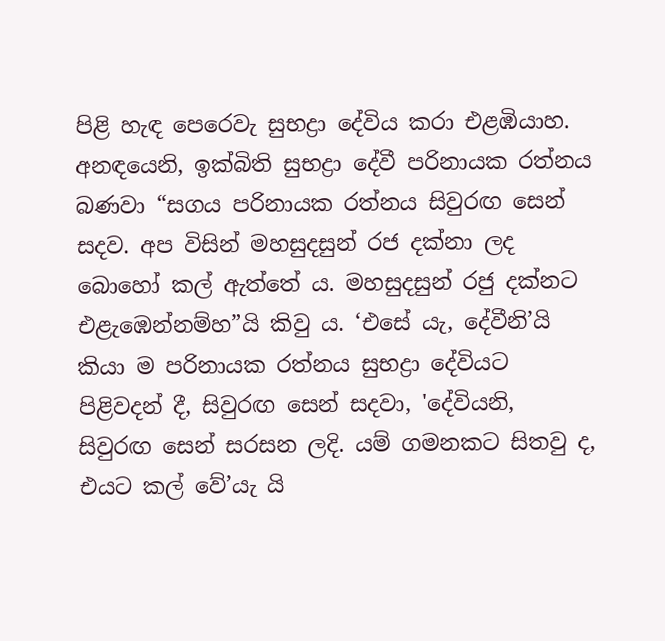පිළි හැඳ පෙරෙවැ සුභද්‍රා දේවිය කරා එළඹියාහ. අනඳයෙනි, ඉක්බිති සුභද්‍රා දේවී පරිනායක රත්නය බණවා “සගය පරිනායක රත්නය සිවුරඟ සෙන් සදව. අප විසින් මහසුදසුන් රජ දක්නා ලද බොහෝ කල් ඇත්තේ ය. මහසුදසුන් රජු දක්නට එළැඹෙන්නම්හ”යි කිවු ය. ‘එසේ යැ, දේවීනි’යි කියා ම පරිනායක රත්නය සුභද්‍රා දේවියට පිළිවදන් දී, සිවුරඟ සෙන් සදවා, 'දේවියනි, සිවුරඟ සෙන් සරසන ලදි. යම් ගමනකට සිතවු ද, එයට කල් වේ’යැ යි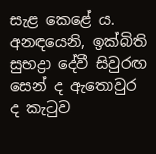සැළ කෙළේ ය. අනඳයෙනි, ඉක්බිති සුභද්‍රා දේවී සිවුරඟ සෙන් ද ඇතොවුර ද කැටුව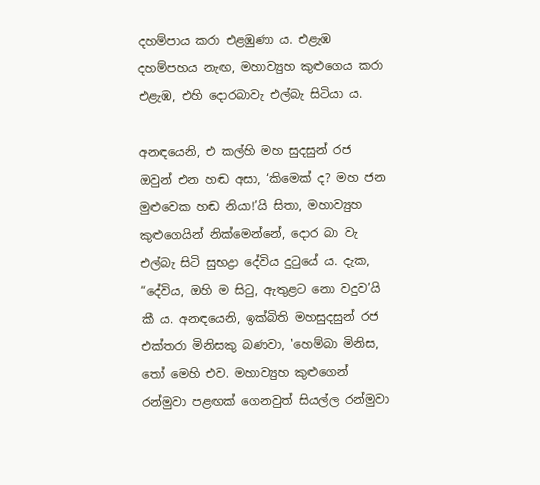දහම්පාය කරා එළඹුණා ය. එළැඹ දහම්පහය නැඟ, මහාව්‍යුහ කුළුගෙය කරා එළැඹ, එහි දොරබාවැ එල්බැ සිටියා ය.

අනඳයෙනි, එ කල්හි මහ සුදසුන් රජ ඔවුන් එන හඬ අසා, ‘කිමෙක් ද? මහ ජන මුළුවෙක හඬ නියා!’යි සිතා, මහාව්‍යුහ කුළුගෙයින් නික්මෙන්නේ, දොර බා වැ එල්බැ සිටි සුභද්‍රා දේවිය දුටුයේ ය. දැක, “දේවිය, ඔහි ම සිටු, ඇතුළට නො වදුව’යි කී ය. අනඳයෙනි, ඉක්බිති මහසුදසුන් රජ එක්තරා මිනිසකු බණවා, 'හෙම්බා මිනිස, තෝ මෙහි එව. මහාව්‍යුහ කුළුගෙන් රන්මුවා පළඟක් ගෙනවුත් සියල්ල රන්මුවා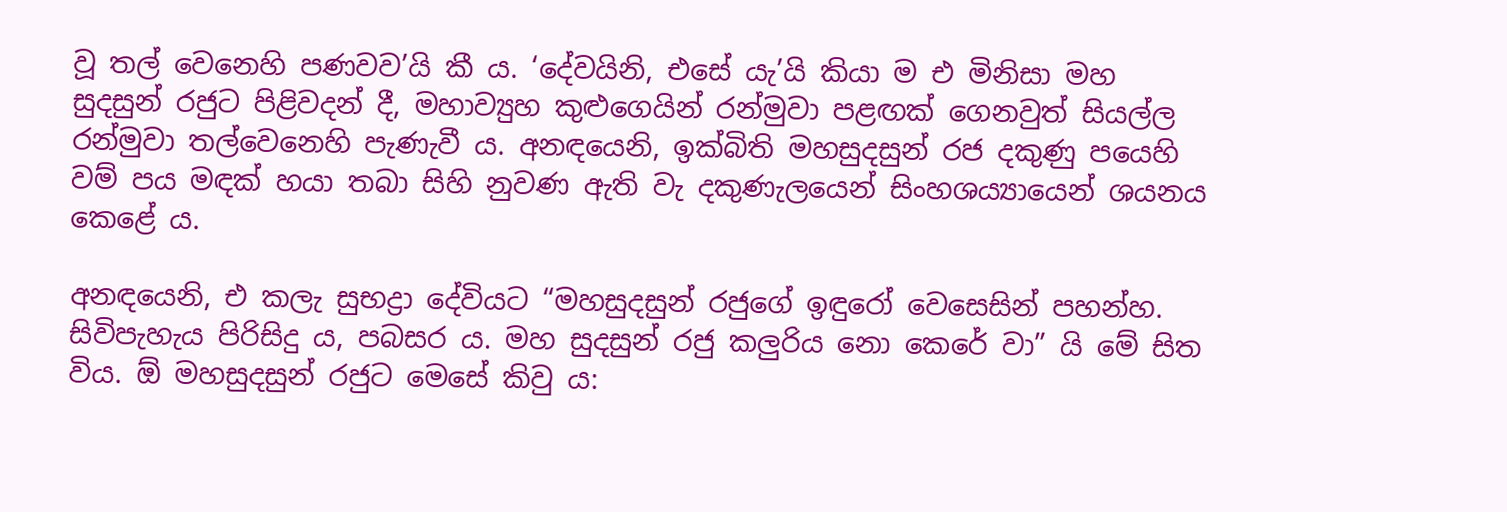වූ තල් වෙනෙහි පණවව’යි කී ය. ‘දේවයිනි, එසේ යැ’යි කියා ම එ මිනිසා මහ සුදසුන් රජුට පිළිවදන් දී, මහාව්‍යුහ කුළුගෙයින් රන්මුවා පළඟක් ගෙනවුත් සියල්ල රන්මුවා තල්වෙනෙහි පැණැවී ය. අනඳයෙනි, ඉක්බිති මහසුදසුන් රජ දකුණු පයෙහි වම් පය මඳක් හයා තබා සිහි නුවණ ඇති වැ දකුණැලයෙන් සිංහශය්‍යායෙන් ශයනය කෙළේ ය.

අනඳයෙනි, එ කලැ සුභද්‍රා දේවියට “මහසුදසුන් රජුගේ ඉඳුරෝ වෙසෙසින් පහන්හ. සිවිපැහැය පිරිසිදු ය, පබසර ය. මහ සුදසුන් රජු කලුරිය නො කෙරේ වා” යි මේ සිත විය. ඕ මහසුදසුන් රජුට මෙසේ කිවු ය: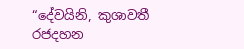“දේවයිනි, කුශාවතී රජදහන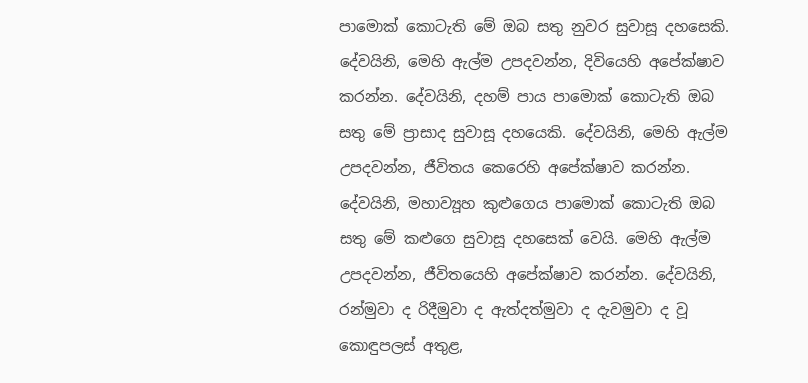පාමොක් කොටැති මේ ඔබ සතු නුවර සුවාසූ දහසෙකි. දේවයිනි, මෙහි ඇල්ම උපදවන්න, දිවියෙහි අපේක්ෂාව කරන්න. දේවයිනි, දහම් පාය පාමොක් කොටැති ඔබ සතු මේ ප්‍රාසාද සුවාසූ දහයෙකි. දේවයිනි, මෙහි ඇල්ම උපදවන්න, ජීවිතය කෙරෙහි අපේක්ෂාව කරන්න. දේවයිනි, මහාව්‍යූහ කුළුගෙය පාමොක් කොටැති ඔබ සතු මේ කළුගෙ සුවාසූ දහසෙක් වෙයි. මෙහි ඇල්ම උපදවන්න, ජීවිතයෙහි අපේක්ෂාව කරන්න. දේවයිනි, රන්මුවා ද රිදීමුවා ද ඇත්දත්මුවා ද දැවමුවා ද වූ කොඳුපලස් අතුළ,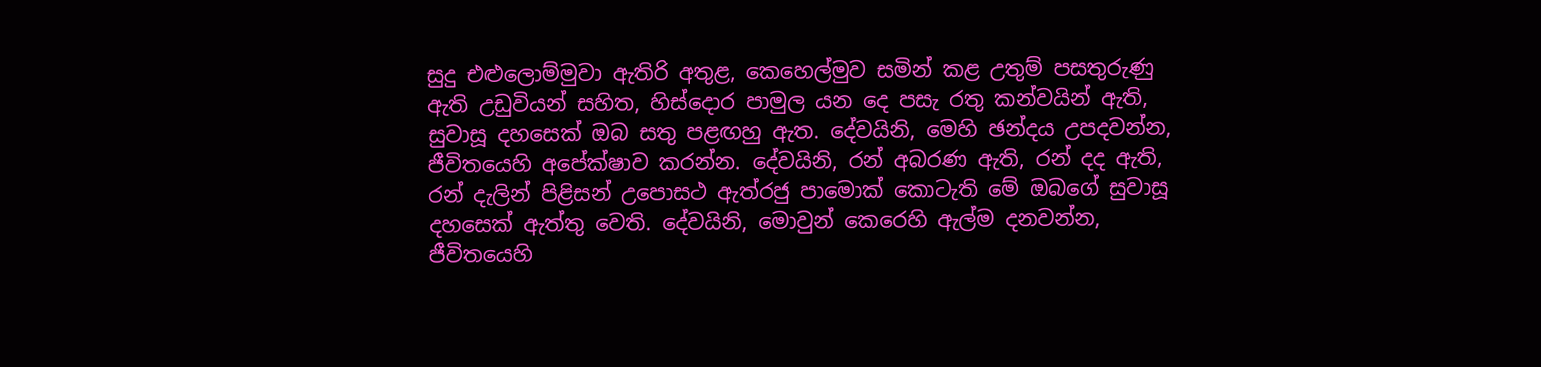සුදු එළුලොම්මුවා ඇතිරි අතුළ, කෙහෙල්මුව සමින් කළ උතුම් පසතුරුණු ඇති උඩුවියන් සහිත, හිස්දොර පාමුල යන දෙ පසැ රතු කන්වයින් ඇති, සුවාසූ දහසෙක් ඔබ සතු පළඟහු ඇත. දේවයිනි, මෙහි ඡන්දය උපදවන්න, ජීවිතයෙහි අපේක්ෂාව කරන්න. දේවයිනි, රන් අබරණ ඇති, රන් දද ඇති, රන් දැලින් පිළිසන් උපොසථ ඇත්රජු පාමොක් කොටැති මේ ඔබගේ සුවාසූ දහසෙක් ඇත්තු වෙති. දේවයිනි, මොවුන් කෙරෙහි ඇල්ම දනවන්න, ජීවිතයෙහි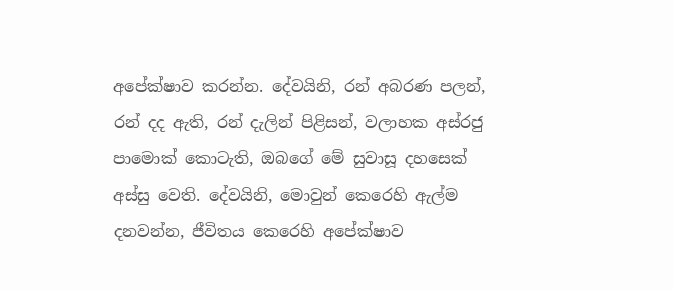අපේක්ෂාව කරන්න. දේවයිනි, රන් අබරණ පලන්, රන් දද ඇති, රන් දැලින් පිළිසන්, වලාහක අස්රජු පාමොක් කොටැති, ඔබගේ මේ සුවාසූ දහසෙක් අස්සු වෙති. දේවයිනි, මොවුන් කෙරෙහි ඇල්ම දනවන්න, ජීවිතය කෙරෙහි අපේක්ෂාව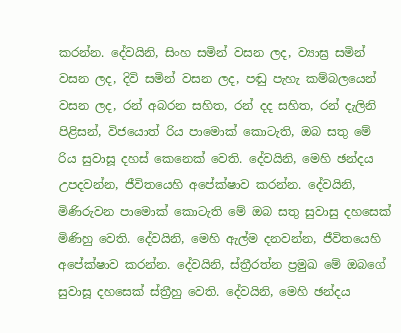කරන්න. දේවයිනි, සිංහ සමින් වසන ලද, ව්‍යාඝ්‍ර සමින් වසන ලද, දිවි සමින් වසන ලද, පඬු පැහැ කම්බලයෙන් වසන ලද, රන් අබරන සහිත, රන් දද සහිත, රන් දැලිනි පිළිසන්, විජයොත් රිය පාමොක් කොටැති, ඔබ සතු මේ රිය සුවාසූ දහස් කෙනෙක් වෙති. දේවයිනි, මෙහි ඡන්දය උපදවන්න, ජීවිතයෙහි අපේක්ෂාව කරන්න. දේවයිනි, මිණිරුවන පාමොක් කොටැති මේ ඔබ සතු සුවාසු දහසෙක් මිණිහු වෙති. දේවයිනි, මෙහි ඇල්ම දනවන්න, ජීවිතයෙහි අපේක්ෂාව කරන්න. දේවයිනි, ස්ත්‍රීරත්න ප්‍රමුඛ මේ ඔබගේ සුවාසූ දහසෙක් ස්ත්‍රීහු වෙති. දේවයිනි, මෙහි ඡන්දය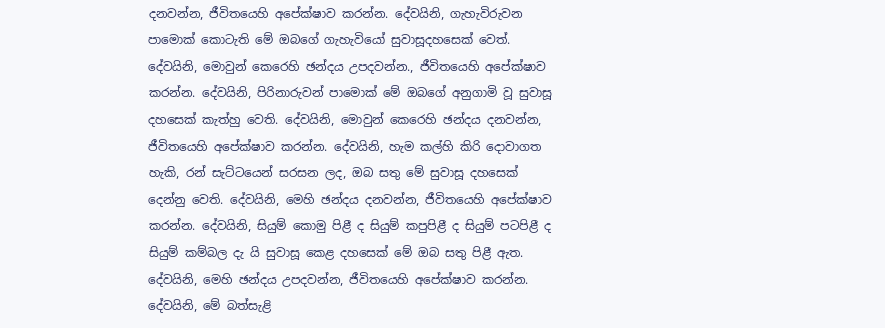දනවන්න, ජීවිතයෙහි අපේක්ෂාව කරන්න. දේවයිනි, ගැහැවිරුවන පාමොක් කොටැති මේ ඔබගේ ගැහැවියෝ සුවාසූදහසෙක් වෙත්. දේවයිනි, මොවුන් කෙරෙහි ඡන්දය උපදවන්න., ජීවිතයෙහි අපේක්ෂාව කරන්න. දේවයිනි, පිරිනාරුවන් පාමොක් මේ ඔබගේ අනුගාමි වූ සුවාසූ දහසෙක් කැත්හු වෙති. දේවයිනි, මොවුන් කෙරෙහි ඡන්දය දනවන්න, ජීවිතයෙහි අපේක්ෂාව කරන්න. දේවයිනි, හැම කල්හි කිරි දොවාගත හැකි, රන් සැට්ටයෙන් සරසන ලද, ඔබ සතු මේ සුවාසූ දහසෙක් දෙන්නු වෙති. දේවයිනි, මෙහි ඡන්දය දනවන්න, ජීවිතයෙහි අපේක්ෂාව කරන්න. දේවයිනි, සියුම් කොමු පිළී ද සියුම් කපුපිළී ද සියුම් පටපිළී ද සියුම් කම්බල දැ යි සුවාසූ කෙළ දහසෙක් මේ ඔබ සතු පිළී ඇත. දේවයිනි, මෙහි ඡන්දය උපදවන්න, ජීවිතයෙහි අපේක්ෂාව කරන්න. දේවයිනි, මේ බත්සැළි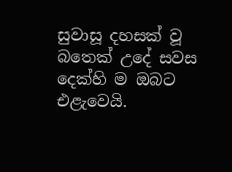සුවාසූ දහසක් වූ බතෙක් උදේ සවස දෙක්හි ම ඔබට එළැවෙයි.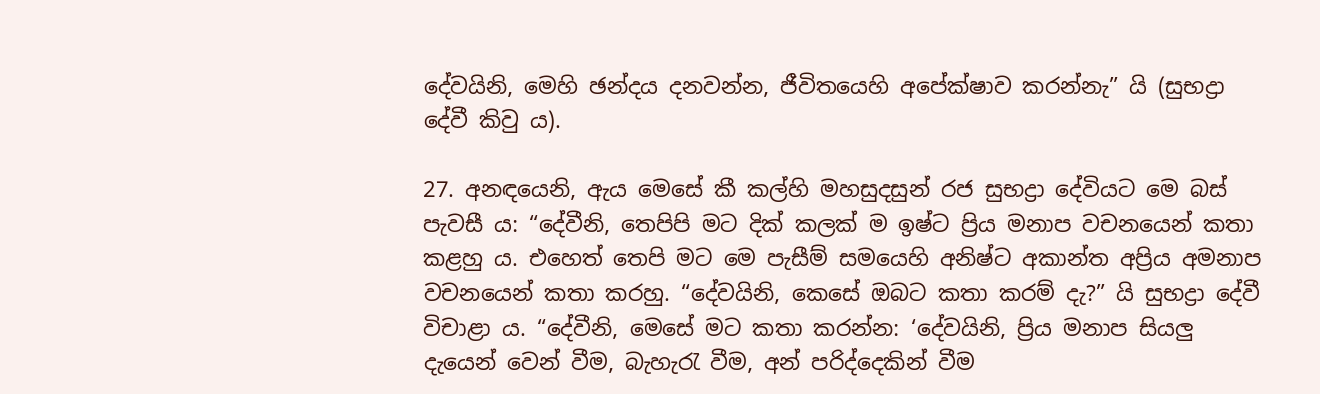දේවයිනි, මෙහි ඡන්දය දනවන්න, ජීවිතයෙහි අපේක්ෂාව කරන්නැ” යි (සුභද්‍රා දේවී කිවු ය).

27. අනඳයෙනි, ඇය මෙසේ කී කල්හි මහසුදසුන් රජ සුභද්‍රා දේවියට මෙ බස් පැවසී ය: “දේවීනි, තෙපිපි මට දික් කලක් ම ඉෂ්ට ප්‍රිය මනාප වචනයෙන් කතා කළහු ය. එහෙත් තෙපි මට මෙ පැසීම් සමයෙහි අනිෂ්ට අකාන්ත අප්‍රිය අමනාප වචනයෙන් කතා කරහු. “දේවයිනි, කෙසේ ඔබට කතා කරම් දැ?” යි සුභද්‍රා දේවී විචාළා ය. “දේවීනි, මෙසේ මට කතා කරන්න: ‘දේවයිනි, ප්‍රිය මනාප සියලු දැයෙන් වෙන් වීම, බැහැරැ වීම, අන් පරිද්දෙකින් වීම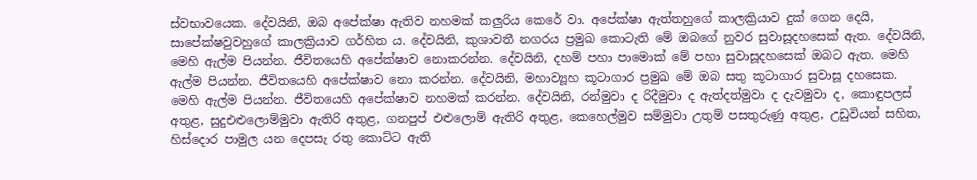ස්වභාවයෙක. දේවයිනි, ඔබ අපේක්ෂා ඇතිව නහමක් කලුරිය කෙරේ වා. අපේක්ෂා ඇත්තහුගේ කාලක්‍රියාව දුක් ගෙන දෙයි, සාපේක්ෂවුවහුගේ කාලක්‍රියාව ගර්හිත ය. දේවයිනි, කුශාවතී නගරය ප්‍රමුඛ කොටැති මේ ඔබගේ නුවර සුවාසූදහසෙක් ඇත. දේවයිනි, මෙහි ඇල්ම පියන්න. ජීවිතයෙහි අපේක්ෂාව නොකරන්න. දේවයිනි, දහම් පහා පාමොක් මේ පහා සුවාසූදහසෙක් ඔබට ඇත. මෙහි ඇල්ම පියන්න. ජීවිතයෙහි අපේක්ෂාව නො කරන්න. දේවයිනි, මහාව්‍යූහ කූටාගාර ප්‍රමුඛ මේ ඔබ සතු කූටාගාර සුවාසූ දහසෙක. මෙහි ඇල්ම පියන්න. ජීවිතයෙහි අපේක්ෂාව නහමක් කරන්න. දේවයිනි, රන්මුවා ද රිදීමුවා ද ඇත්දත්මුවා ද දැවමුවා ද, කොඳුපලස් අතුළ, සුදුඑළුලොම්මුවා ඇතිරි අතුළ, ගනපුප් එළුලොම් ඇතිරි අතුළ, කෙහෙල්මුව සම්මුවා උතුම් පසතුරුණු අතුළ, උඩුවියන් සහිත, හිස්දොර පාමුල යන දෙපසැ රතු කොට්ට ඇති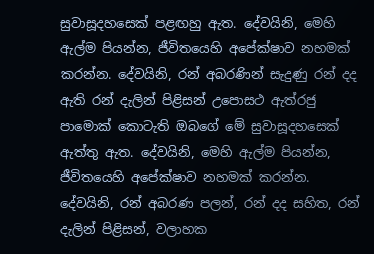සුවාසූදහසෙක් පළඟහු ඇත. දේවයිනි, මෙහි ඇල්ම පියන්න, ජීවිතයෙහි අපේක්ෂාව නහමක් කරන්න. දේවයිනි, රන් අබරණින් සැදුණු රන් දද ඇති රන් දැලින් පිළිසන් උපොසථ ඇත්රජු පාමොක් කොටැති ඔබගේ මේ සුවාසූදහසෙක් ඇත්තු ඇත. දේවයිනි, මෙහි ඇල්ම පියන්න, ජීවිතයෙහි අපේක්ෂාව නහමක් කරන්න. දේවයිනි, රන් අබරණ පලන්, රන් දද සහිත, රන් දැලින් පිළිසන්, වලාහක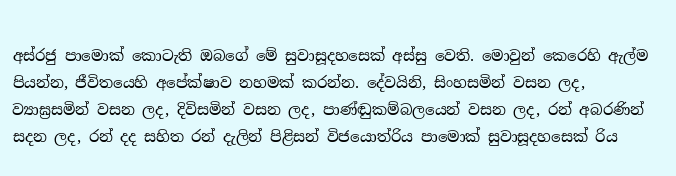අස්රජු පාමොක් කොටැති ඔබගේ මේ සුවාසූදහසෙක් අස්සු වෙති. මොවුන් කෙරෙහි ඇල්ම පියන්න, ජීවිතයෙහි අපේක්ෂාව නහමක් කරන්න. දේවයිනි, සිංහසමින් වසන ලද, ව්‍යාඝ්‍රසමින් වසන ලද, දිවිසමින් වසන ලද, පාණ්ඬුකම්බලයෙන් වසන ලද, රන් අබරණින් සදන ලද, රන් දද සහිත රන් දැලින් පිළිසන් විජයොත්රිය පාමොක් සුවාසූදහසෙක් රිය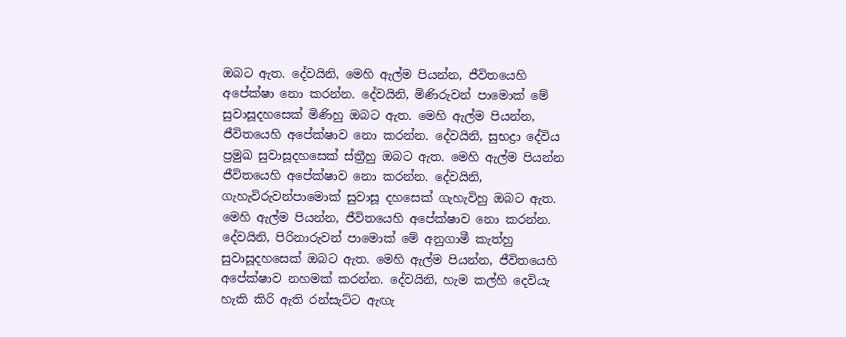ඔබට ඇත. දේවයිනි, මෙහි ඇල්ම පියන්න, ජීවිතයෙහි අපේක්ෂා නො කරන්න. දේවයිනි, මිණිරුවන් පාමොක් මේ සුවාසූදහසෙක් මිණිහු ඔබට ඇත. මෙහි ඇල්ම පියන්න, ජීවිතයෙහි අපේක්ෂාව නො කරන්න. දේවයිනි, සුභද්‍රා දේවිය ප්‍රමුඛ සුවාසූදහසෙක් ස්ත්‍රීහු ඔබට ඇත. මෙහි ඇල්ම පියන්න ජීවිතයෙහි අපේක්ෂාව නො කරන්න. දේවයිනි, ගැහැවිරුවන්පාමොක් සුවාසූ දහසෙක් ගැහැවිහු ඔබට ඇත. මෙහි ඇල්ම පියන්න, ජීවිතයෙහි අපේක්ෂාව නො කරන්න. දේවයිනි, පිරිනාරුවන් පාමොක් මේ අනුගාමී කැත්හු සුවාසූදහසෙක් ඔබට ඇත. මෙහි ඇල්ම පියන්න, ජීවිතයෙහි අපේක්ෂාව නහමක් කරන්න. දේවයිනි, හැම කල්හි දෙවියැ හැකි කිරි ඇති රන්සැට්ට ඇඟැ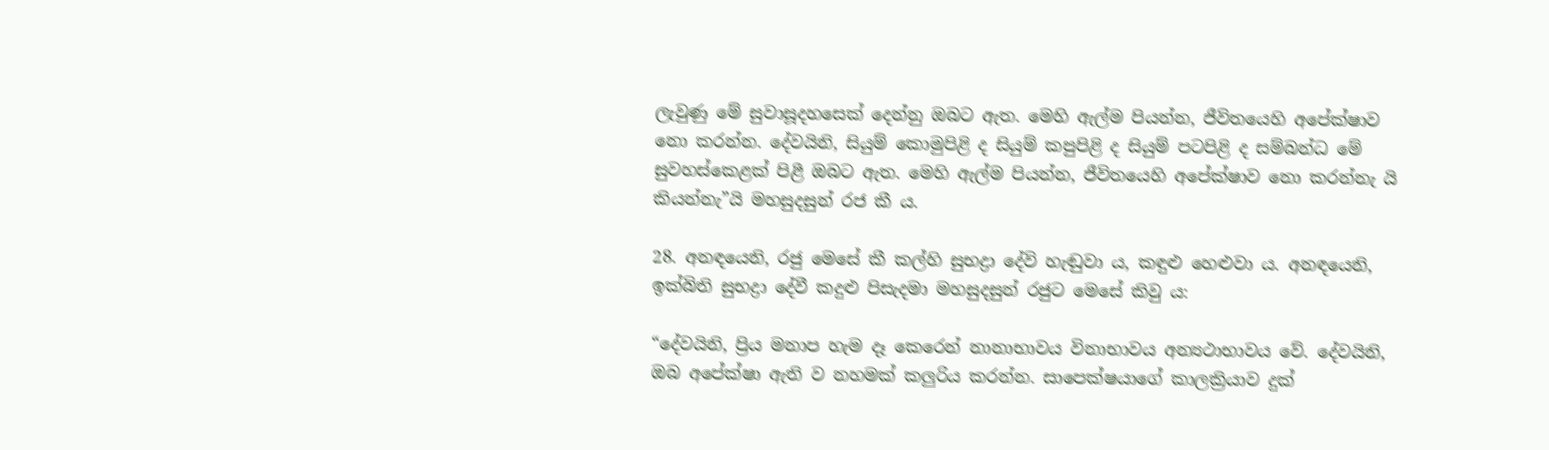ලැවුණු මේ සුවාසූදහසෙක් දෙන්නු ඔබට ඇත. මෙහි ඇල්ම පියන්න, ජීවිතයෙහි අපේක්ෂාව නො කරන්න. දේවයිනි, සියුම් කොමුපිළි ද සියුම් කපුපිළි ද සියුම් පටපිළි ද සම්බන්ධ මේ සුවහස්කෙළක් පිළී ඔබට ඇත. මෙහි ඇල්ම පියන්න, ජීවිතයෙහි අපේක්ෂාව නො කරන්නැ යි කියන්නැ”යි මහසුදසුන් රජ කී ය.

28. අනඳයෙනි, රජු මෙසේ කී කල්හි සුභද්‍රා දේවි හැඬුවා ය, කඳුළු හෙළුවා ය. අනඳයෙනි, ඉක්බිති සුභද්‍රා දේවී කදුළු පිසැදමා මහසුදසුන් රජුට මෙසේ කිවු ය:

“දේවයිනි, ප්‍රිය මනාප හැම දෑ කෙරෙන් නානාභාවය විනාභාවය අන්‍යථාභාවය වේ. දේවයිනි, ඔබ අපේක්ෂා ඇති ව නහමක් කලුරිය කරන්න. සාපෙක්ෂයාගේ කාලක්‍රියාව දුක්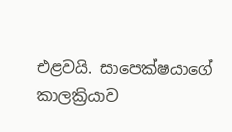එළවයි. සාපෙක්ෂයාගේ කාලක්‍රියාව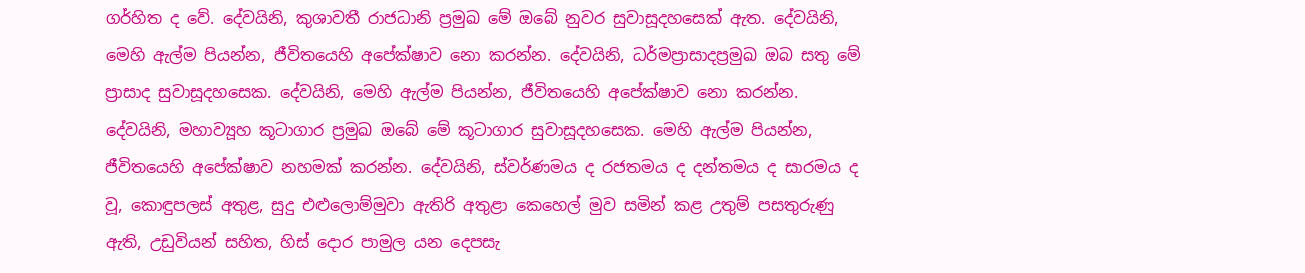ගර්හිත ද වේ. දේවයිනි, කුශාවතී රාජධානි ප්‍රමුඛ මේ ඔබේ නුවර සුවාසූදහසෙක් ඇත. දේවයිනි, මෙහි ඇල්ම පියන්න, ජීවිතයෙහි අපේක්ෂාව නො කරන්න. දේවයිනි, ධර්මප්‍රාසාදප්‍රමුඛ ඔබ සතු මේ ප්‍රාසාද සුවාසූදහසෙක. දේවයිනි, මෙහි ඇල්ම පියන්න, ජීවිතයෙහි අපේක්ෂාව නො කරන්න. දේවයිනි, මහාව්‍යූහ කූටාගාර ප්‍රමුඛ ඔබේ මේ කූටාගාර සුවාසූදහසෙක. මෙහි ඇල්ම පියන්න, ජීවිතයෙහි අපේක්ෂාව නහමක් කරන්න. දේවයිනි, ස්වර්ණමය ද රජතමය ද දන්තමය ද සාරමය ද වූ, කොඳුපලස් අතුළ, සුදු එළුලොම්මුවා ඇතිරි අතුළා කෙහෙල් මුව සමින් කළ උතුම් පසතුරුණු ඇති, උඩුවියන් සහිත, හිස් දොර පාමුල යන දෙපසැ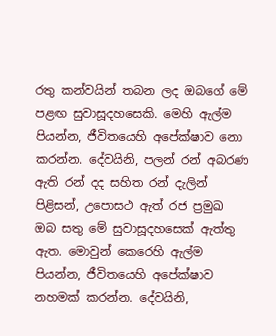රතු කන්වයින් තබන ලද ඔබගේ මේ පළඟ සුවාසූදහසෙකි. මෙහි ඇල්ම පියන්න, ජීවිතයෙහි අපේක්ෂාව නො කරන්න. දේවයිනි, පලන් රන් අබරණ ඇති රන් දද සහිත රන් දැලින් පිළිසන්, උපොසථ ඇත් රජ ප්‍රමුඛ ඔබ සතු මේ සුවාසූදහසෙක් ඇත්තු ඇත. මොවුන් කෙරෙහි ඇල්ම පියන්න, ජීවිතයෙහි අපේක්ෂාව නහමක් කරන්න. දේවයිනි,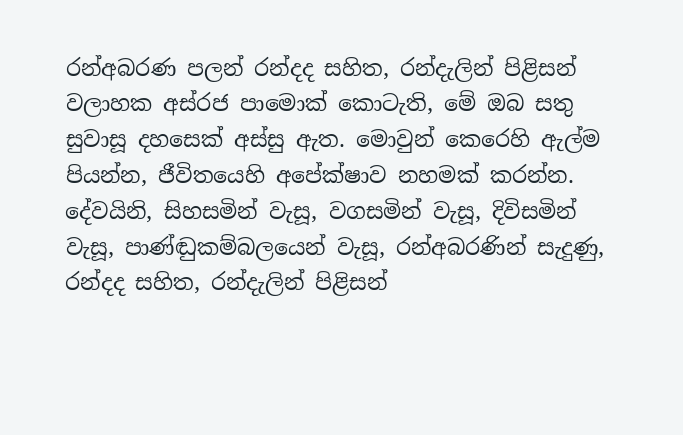රන්අබරණ පලන් රන්දද සහිත, රන්දැලින් පිළිසන් වලාහක අස්රජ පාමොක් කොටැති, මේ ඔබ සතු සුවාසූ දහසෙක් අස්සු ඇත. මොවුන් කෙරෙහි ඇල්ම පියන්න, ජීවිතයෙහි අපේක්ෂාව නහමක් කරන්න. දේවයිනි, සිහසමින් වැසූ, වගසමින් වැසූ, දිවිසමින් වැසූ, පාණ්ඬුකම්බලයෙන් වැසූ, රන්අබරණින් සැදුණු, රන්දද සහිත, රන්දැලින් පිළිසන්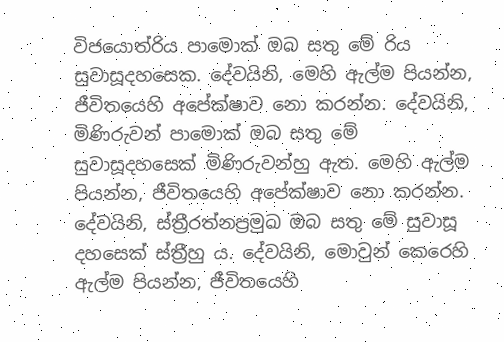විජයොත්රිය පාමොක් ඔබ සතු මේ රිය සුවාසූදහසෙක. දේවයිනි, මෙහි ඇල්ම පියන්න, ජීවිතයෙහි අපේක්ෂාව නො කරන්න. දේවයිනි, මිණිරුවන් පාමොක් ඔබ සතු මේ සුවාසූදහසෙක් මිණිරුවන්හු ඇත. මෙහි ඇල්ම පියන්න, ජීවිතයෙහි අපේක්ෂාව නො කරන්න. දේවයිනි, ස්ත්‍රීරත්නප්‍රමුඛ ඔබ සතු මේ සුවාසූ දහසෙක් ස්ත්‍රීහු ය. දේවයිනි, මොවුන් කෙරෙහි ඇල්ම පියන්න, ජීවිතයෙහි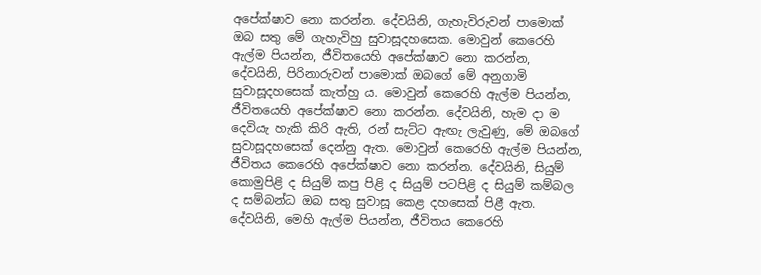අපේක්ෂාව නො කරන්න. දේවයිනි, ගැහැවිරුවන් පාමොක් ඔබ සතු මේ ගැහැවිහු සුවාසූදහසෙක. මොවුන් කෙරෙහි ඇල්ම පියන්න, ජීවිතයෙහි අපේක්ෂාව නො කරන්න, දේවයිනි, පිරිනාරුවන් පාමොක් ඔබගේ මේ අනුගාමි සුවාසූදහසෙක් කැත්හු ය. මොවුන් කෙරෙහි ඇල්ම පියන්න, ජීවිතයෙහි අපේක්ෂාව නො කරන්න. දේවයිනි, හැම දා ම දෙවියැ හැකි කිරි ඇති, රන් සැට්ට ඇඟැ ලැවුණු, මේ ඔබගේ සුවාසූදහසෙක් දෙන්නු ඇත. මොවුන් කෙරෙහි ඇල්ම පියන්න, ජීවිතය කෙරෙහි අපේක්ෂාව නො කරන්න. දේවයිනි, සියුම් කොමුපිළි ද සියුම් කපු පිළි ද සියුම් පටපිළි ද සියුම් කම්බල ද සම්බන්ධ ඔබ සතු සුවාසූ කෙළ දහසෙක් පිළී ඇත. දේවයිනි, මෙහි ඇල්ම පියන්න, ජීවිතය කෙරෙහි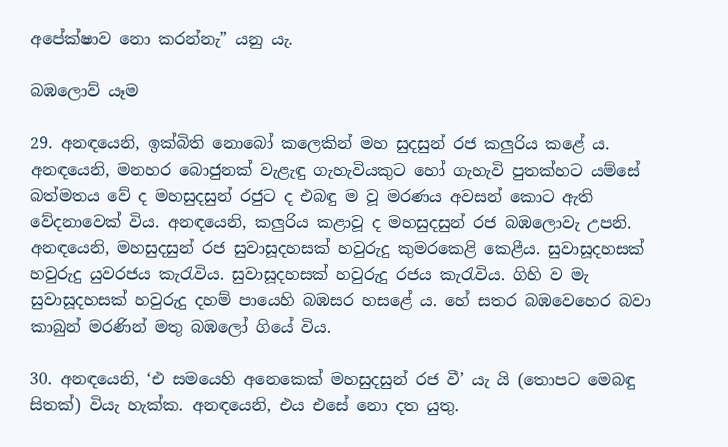අපේක්ෂාව නො කරන්නැ” යනු යැ.

බඹලොව් යෑම

29. අනඳයෙනි, ඉක්බිති නොබෝ කලෙකින් මහ සුදසුන් රජ කලුරිය කළේ ය. අනඳයෙනි, මනහර බොජුනක් වැළැඳු ගැහැවියකුට හෝ ගැහැවි පුතක්හට යම්සේ බත්මතය වේ ද මහසුදසුන් රජුට ද එබඳු ම වූ මරණය අවසන් කොට ඇති වේදනාවෙක් විය. අනඳයෙනි, කලුරිය කළාවූ ද මහසුදසුන් රජ බඹලොවැ උපනි. අනඳයෙනි, මහසුදසුන් රජ සුවාසූදහසක් හවුරුදු කුමරකෙළි කෙළීය. සුවාසූදහසක් හවුරුදු යුවරජය කැරැවිය. සුවාසූදහසක් හවුරුදු රජය කැරැවිය. ගිහි ව මැ සුවාසූදහසක් හවුරුදු දහම් පායෙහි බඹසර හසළේ ය. හේ සතර බඹවෙහෙර බවා කාබුන් මරණින් මතු බඹලෝ ගියේ විය.

30. අනඳයෙනි, ‘එ සමයෙහි අනෙකෙක් මහසුදසුන් රජ වී’ යැ යි (තොපට මෙබඳු සිතක්) වියැ හැක්ක. අනඳයෙනි, එය එසේ නො දත යුතු.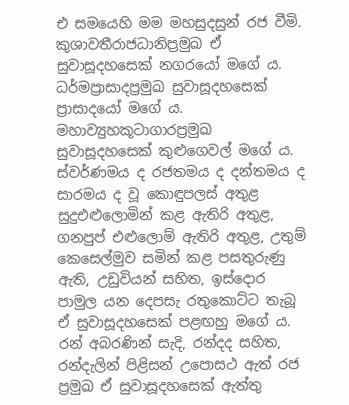එ සමයෙහි මම මහසුදසුන් රජ වීමි. කුශාවතීරාජධානිප්‍රමුඛ ඒ සුවාසූදහසෙක් නගරයෝ මගේ ය. ධර්මප්‍රාසාදප්‍රමුඛ සුවාසූදහසෙක් ප්‍රාසාදයෝ මගේ ය. මහාව්‍යුහකූටාගාරප්‍රමුඛ සුවාසූදහසෙක් කුළුගෙවල් මගේ ය. ස්වර්ණමය ද රජතමය ද දන්තමය ද සාරමය ද වූ කොඳුපලස් අතුළ සුදුඑළුලොමින් කළ ඇතිරි අතුළ, ගනපුප් එළුලොම් ඇතිරි අතුළ, උතුම් කෙසෙල්මුව සමින් කළ පසතුරුණු ඇති, උඩුවියන් සහිත, ඉස්දොර පාමුල යන දෙපසැ රතුකොට්ට තැබූ ඒ සුවාසූදහසෙක් පළඟහු මගේ ය. රන් අබරණින් සැදි, රන්දද සහිත, රන්දැලින් පිළිසන් උපොසථ ඇත් රජ ප්‍රමුඛ ඒ සුවාසූදහසෙක් ඇත්තු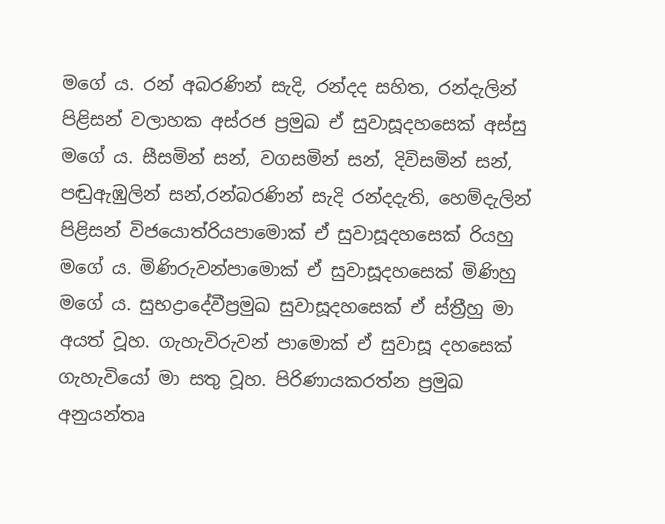මගේ ය. රන් අබරණින් සැදි, රන්දද සහිත, රන්දැලින් පිළිසන් වලාහක අස්රජ ප්‍රමුඛ ඒ සුවාසූදහසෙක් අස්සු මගේ ය. සීසමින් සන්, වගසමින් සන්, දිවිසමින් සන්, පඬුඇඹුලින් සන්,රන්බරණින් සැදි රන්දදැති, හෙම්දැලින් පිළිසන් විජයොත්රියපාමොක් ඒ සුවාසූදහසෙක් රියහු මගේ ය. මිණිරුවන්පාමොක් ඒ සුවාසූදහසෙක් මිණිහු මගේ ය. සුභද්‍රාදේවීප්‍රමුඛ සුවාසූදහසෙක් ඒ ස්ත්‍රීහු මා අයත් වූහ. ගැහැවිරුවන් පාමොක් ඒ සුවාසූ දහසෙක් ගැහැවියෝ මා සතු වූහ. පිරිණායකරත්න ප්‍රමුඛ අනුයන්තෘ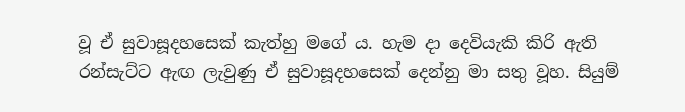වූ ඒ සුවාසූදහසෙක් කැත්හු මගේ ය. හැම දා දෙවියැකි කිරි ඇති රන්සැට්ට ඇඟ ලැවුණු ඒ සුවාසූදහසෙක් දෙන්නු මා සතු වූහ. සියුම්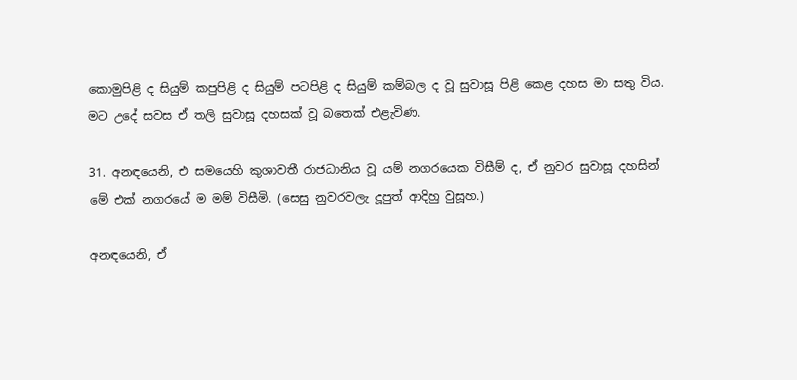කොමුපිළි ද සියුම් කපුපිළි ද සියුම් පටපිළි ද සියුම් කම්බල ද වූ සුවාසූ පිළි කෙළ දහස මා සතු විය. මට උදේ සවස ඒ තලි සුවාසූ දහසක් වූ බතෙක් එළැවිණ.

31. අනඳයෙනි, එ සමයෙහි කුශාවතී රාජධානිය වූ යම් නගරයෙක විසීම් ද, ඒ නුවර සුවාසූ දහසින් මේ එක් නගරයේ ම මම් විසීමි. (සෙසු නුවරවලැ දූපුත් ආදිහු වුසූහ.)

අනඳයෙනි, ඒ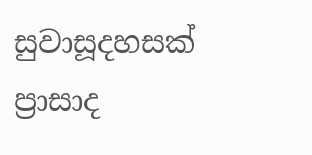සුවාසූදහසක් ප්‍රාසාද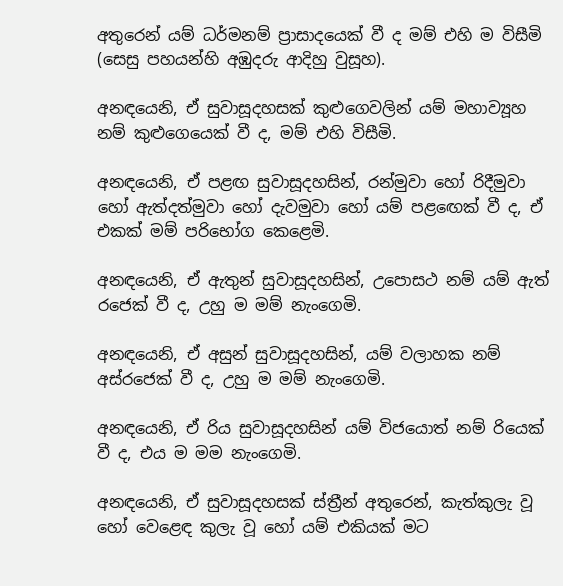අතුරෙන් යම් ධර්මනම් ප්‍රාසාදයෙක් වී ද මම් එහි ම විසීමි (සෙසු පහයන්හි අඹුදරු ආදිහු වුසූහ).

අනඳයෙනි, ඒ සුවාසූදහසක් කුළුගෙවලින් යම් මහාව්‍යූහ නම් කුළුගෙයෙක් වී ද, මම් එහි විසීමි.

අනඳයෙනි, ඒ පළඟ සුවාසූදහසින්, රන්මුවා හෝ රිදීමුවා හෝ ඇත්දත්මුවා හෝ දැවමුවා හෝ යම් පළඟෙක් වී ද, ඒ එකක් මම් පරිභෝග කෙළෙමි.

අනඳයෙනි, ඒ ඇතුන් සුවාසූදහසින්, උපොසථ නම් යම් ඇත් රජෙක් වී ද, උහු ම මම් නැංගෙමි.

අනඳයෙනි, ඒ අසුන් සුවාසූදහසින්, යම් වලාහක නම් අස්රජෙක් වී ද, උහු ම මම් නැංගෙමි.

අනඳයෙනි, ඒ රිය සුවාසූදහසින් යම් විජයොත් නම් රියෙක් වී ද, එය ම මම නැංගෙමි.

අනඳයෙනි, ඒ සුවාසූදහසක් ස්ත්‍රීන් අතුරෙන්, කැත්කුලැ වූ හෝ වෙළෙඳ කුලැ වූ හෝ යම් එකියක් මට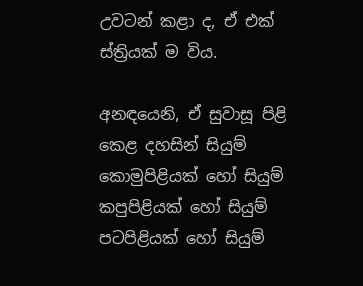උවටන් කළා ද, ඒ එක් ස්ත්‍රියක් ම විය.

අනඳයෙනි, ඒ සුවාසූ පිළි කෙළ දහසින් සියුම් කොමුපිළියක් හෝ සියුම් කපුපිළියක් හෝ සියුම් පටපිළියක් හෝ සියුම්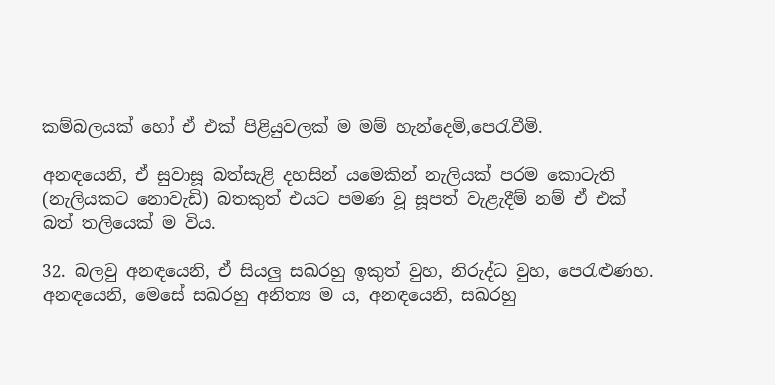කම්බලයක් හෝ ඒ එක් පිළියුවලක් ම මම් හැන්දෙමි,පෙරැවීමි.

අනඳයෙනි, ඒ සුවාසූ බත්සැළි දහසින් යමෙකින් නැලියක් පරම කොටැති (නැලියකට නොවැඩි) බතකුත් එයට පමණ වූ සූපත් වැළැදීම් නම් ඒ එක් බත් තලියෙක් ම විය.

32. බලවු අනඳයෙනි, ඒ සියලු සඛරහු ඉකුත් වුහ, නිරුද්ධ වුහ, පෙරැළුණහ. අනඳයෙනි, මෙසේ සඛරහු අනිත්‍ය ම ය, අනඳයෙනි, සඛරහු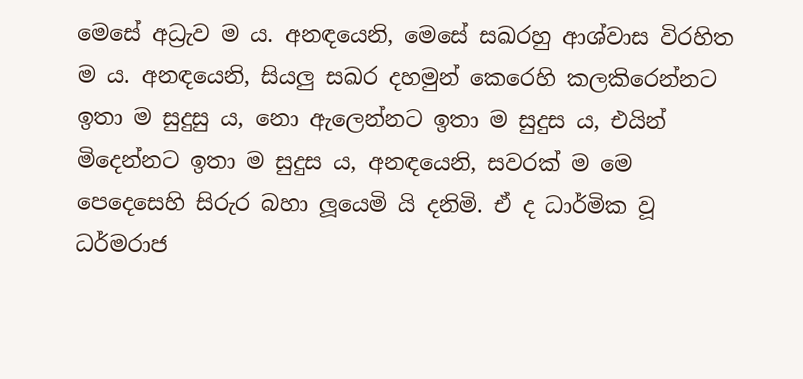මෙසේ අධ්‍රැව ම ය. අනඳයෙනි, මෙසේ සඛරහු ආශ්වාස විරහිත ම ය. අනඳයෙනි, සියලු සඛර දහමුන් කෙරෙහි කලකිරෙන්නට ඉතා ම සුදුසු ය, නො ඇලෙන්නට ඉතා ම සුදුස ය, එයින් මිදෙන්නට ඉතා ම සුදුස ය, අනඳයෙනි, සවරක් ම මෙ පෙදෙසෙහි සිරුර බහා ලූයෙමි යි දනිමි. ඒ ද ධාර්මික වූ ධර්මරාජ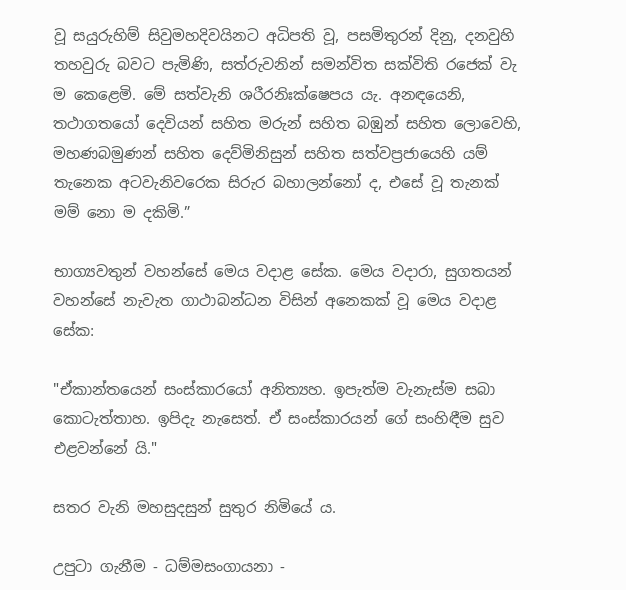වූ සයුරුහිම් සිවුමහදිවයිනට අධිපති වූ, පසමිතුරන් දිනු, දනවුහි තහවුරු බවට පැමිණි, සත්රුවනින් සමන්විත සක්විති රජෙක් වැ ම කෙළෙමි. මේ සත්වැනි ශරීරනිඃක්ෂෙපය යැ. අනඳයෙනි, තථාගතයෝ දෙවියන් සහිත මරුන් සහිත බඹුන් සහිත ලොවෙහි, මහණබමුණන් සහිත දෙව්මිනිසුන් සහිත සත්වප්‍රජායෙහි යම් තැනෙක අටවැනිවරෙක සිරුර බහාලන්නෝ ද, එසේ වූ තැනක් මම් නො ම දකිමි.”

භාග්‍යවතුන් වහන්සේ මෙය වදාළ සේක. මෙය වදාරා, සුගතයන් වහන්සේ නැවැත ගාථාබන්ධන විසින් අනෙකක් වූ මෙය වදාළ සේක:

"ඒකාන්තයෙන් සංස්කාරයෝ අනිත්‍යහ. ඉපැත්ම වැනැස්ම සබා කොටැත්තාහ. ඉපිදැ නැසෙත්. ඒ සංස්කාරයන් ගේ සංහිඳීම සුව එළවන්නේ යි."

සතර වැනි මහසුදසුන් සුතුර නිමියේ ය.

උපුටා ගැනීම - ධම්මසංගායනා -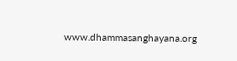www.dhammasanghayana.org